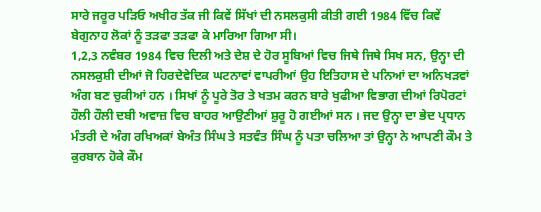ਸਾਰੇ ਜਰੂਰ ਪੜਿਓ ਅਖੀਰ ਤੱਕ ਜੀ ਕਿਵੇਂ ਸਿੱਖਾਂ ਦੀ ਨਸਲਕੁਸੀ ਕੀਤੀ ਗਈ 1984 ਵਿੱਚ ਕਿਵੇਂ ਬੇਗੁਨਾਹ ਲੋਕਾਂ ਨੂੰ ਤੜਫਾ ਤੜਫਾ ਕੇ ਮਾਰਿਆ ਗਿਆ ਸੀ।
1,2,3 ਨਵੰਬਰ 1984 ਵਿਚ ਦਿਲੀ ਅਤੇ ਦੇਸ਼ ਦੇ ਹੋਰ ਸੂਬਿਆਂ ਵਿਚ ਜਿਥੇ ਜਿਥੇ ਸਿਖ ਸਨ, ਉਨ੍ਹਾ ਦੀ ਨਸਲਕੁਸ਼ੀ ਦੀਆਂ ਜੋ ਹਿਰਦੇਵੇਦਿਕ ਘਟਨਾਵਾਂ ਵਾਪਰੀਆਂ ਉਹ ਇਤਿਹਾਸ ਦੇ ਪਨਿਆਂ ਦਾ ਅਨਿਖੜਵਾਂ ਅੰਗ ਬਣ ਚੁਕੀਆਂ ਹਨ । ਸਿਖਾਂ ਨੂੰ ਪੂਰੇ ਤੋਰ ਤੇ ਖਤਮ ਕਰਨ ਬਾਰੇ ਖੁਫੀਆ ਵਿਭਾਗ ਦੀਆਂ ਰਿਪੋਰਟਾਂ ਹੌਲੀ ਹੌਲੀ ਦਬੀ ਅਵਾਜ਼ ਵਿਚ ਬਾਹਰ ਆਉਣੀਆਂ ਸ਼ੁਰੂ ਹੋ ਗਈਆਂ ਸਨ । ਜਦ ਉਨ੍ਹਾ ਦਾ ਭੇਦ ਪ੍ਰਧਾਨ ਮੰਤਰੀ ਦੇ ਅੰਗ ਰਖਿਅਕਾਂ ਬੇਅੰਤ ਸਿੰਘ ਤੇ ਸਤਵੰਤ ਸਿੰਘ ਨੂੰ ਪਤਾ ਚਲਿਆ ਤਾਂ ਉਨ੍ਹਾ ਨੇ ਆਪਣੀ ਕੌਮ ਤੇ ਕੁਰਬਾਨ ਹੋਕੇ ਕੌਮ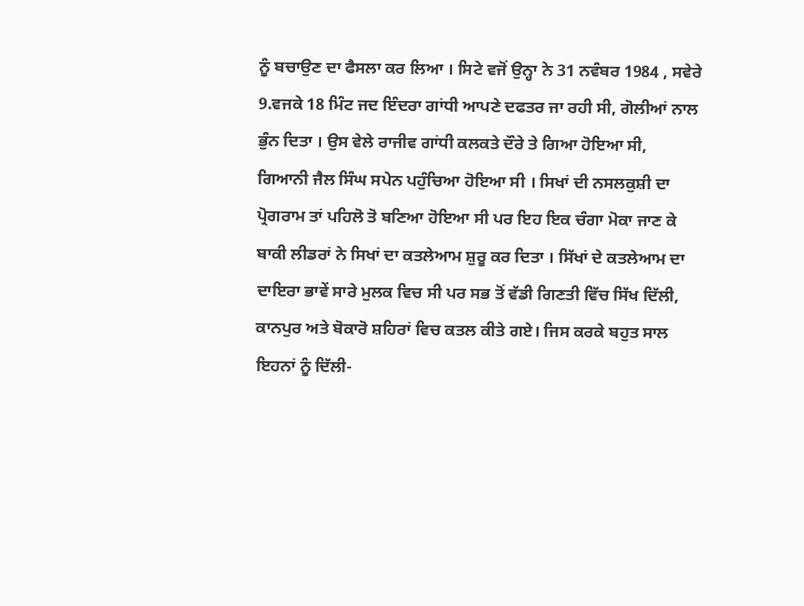ਨੂੰ ਬਚਾਉਣ ਦਾ ਫੈਸਲਾ ਕਰ ਲਿਆ । ਸਿਟੇ ਵਜੋਂ ਉਨ੍ਹਾ ਨੇ 31 ਨਵੰਬਰ 1984 , ਸਵੇਰੇ 9.ਵਜਕੇ 18 ਮਿੰਟ ਜਦ ਇੰਦਰਾ ਗਾਂਧੀ ਆਪਣੇ ਦਫਤਰ ਜਾ ਰਹੀ ਸੀ, ਗੋਲੀਆਂ ਨਾਲ ਭੁੰਨ ਦਿਤਾ । ਉਸ ਵੇਲੇ ਰਾਜੀਵ ਗਾਂਧੀ ਕਲਕਤੇ ਦੌਰੇ ਤੇ ਗਿਆ ਹੋਇਆ ਸੀ, ਗਿਆਨੀ ਜੈਲ ਸਿੰਘ ਸਪੇਨ ਪਹੁੰਚਿਆ ਹੋਇਆ ਸੀ । ਸਿਖਾਂ ਦੀ ਨਸਲਕੁਸ਼ੀ ਦਾ ਪ੍ਰੋਗਰਾਮ ਤਾਂ ਪਹਿਲੋ ਤੋ ਬਣਿਆ ਹੋਇਆ ਸੀ ਪਰ ਇਹ ਇਕ ਚੰਗਾ ਮੋਕਾ ਜਾਣ ਕੇ ਬਾਕੀ ਲੀਡਰਾਂ ਨੇ ਸਿਖਾਂ ਦਾ ਕਤਲੇਆਮ ਸ਼ੁਰੂ ਕਰ ਦਿਤਾ । ਸਿੱਖਾਂ ਦੇ ਕਤਲੇਆਮ ਦਾ ਦਾਇਰਾ ਭਾਵੇਂ ਸਾਰੇ ਮੁਲਕ ਵਿਚ ਸੀ ਪਰ ਸਭ ਤੋਂ ਵੱਡੀ ਗਿਣਤੀ ਵਿੱਚ ਸਿੱਖ ਦਿੱਲੀ, ਕਾਨਪੁਰ ਅਤੇ ਬੋਕਾਰੋ ਸ਼ਹਿਰਾਂ ਵਿਚ ਕਤਲ ਕੀਤੇ ਗਏ। ਜਿਸ ਕਰਕੇ ਬਹੁਤ ਸਾਲ ਇਹਨਾਂ ਨੂੰ ਦਿੱਲੀ-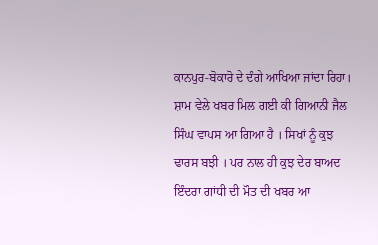ਕਾਨਪੁਰ-ਬੋਕਾਰੋ ਦੇ ਦੰਗੇ ਆਖਿਆ ਜਾਂਦਾ ਰਿਹਾ।
ਸ਼ਾਮ ਵੇਲੇ ਖਬਰ ਮਿਲ ਗਈ ਕੀ ਗਿਆਨੀ ਜੈਲ ਸਿੰਘ ਵਾਪਸ ਆ ਗਿਆ ਹੈ । ਸਿਖਾਂ ਨੂੰ ਕੁਝ ਢਾਰਸ ਬਝੀ । ਪਰ ਨਾਲ ਹੀ ਕੁਝ ਦੇਰ ਬਾਅਦ ਇੰਦਰਾ ਗਾਂਧੀ ਦੀ ਮੌਤ ਦੀ ਖਬਰ ਆ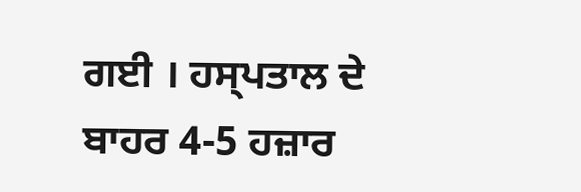ਗਈ । ਹਸ੍ਪਤਾਲ ਦੇ ਬਾਹਰ 4-5 ਹਜ਼ਾਰ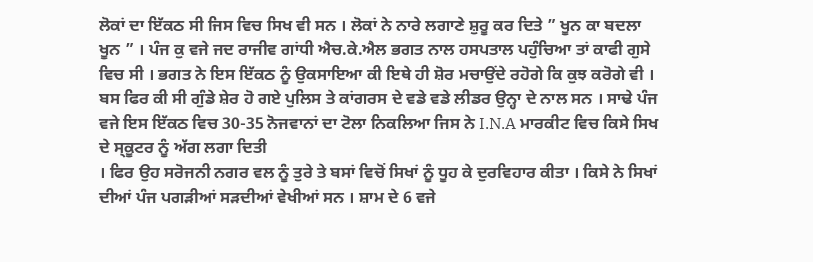ਲੋਕਾਂ ਦਾ ਇੱਕਠ ਸੀ ਜਿਸ ਵਿਚ ਸਿਖ ਵੀ ਸਨ । ਲੋਕਾਂ ਨੇ ਨਾਰੇ ਲਗਾਣੇ ਸ਼ੁਰੂ ਕਰ ਦਿਤੇ ” ਖੂਨ ਕਾ ਬਦਲਾ ਖੂਨ ” । ਪੰਜ ਕੁ ਵਜੇ ਜਦ ਰਾਜੀਵ ਗਾਂਧੀ ਐਚ.ਕੇ.ਐਲ ਭਗਤ ਨਾਲ ਹਸਪਤਾਲ ਪਹੁੰਚਿਆ ਤਾਂ ਕਾਫੀ ਗੁਸੇ ਵਿਚ ਸੀ । ਭਗਤ ਨੇ ਇਸ ਇੱਕਠ ਨੂੰ ਉਕਸਾਇਆ ਕੀ ਇਥੇ ਹੀ ਸ਼ੋਰ ਮਚਾਉਂਦੇ ਰਹੋਗੇ ਕਿ ਕੁਝ ਕਰੋਗੇ ਵੀ । ਬਸ ਫਿਰ ਕੀ ਸੀ ਗੁੰਡੇ ਸ਼ੇਰ ਹੋ ਗਏ ਪੁਲਿਸ ਤੇ ਕਾਂਗਰਸ ਦੇ ਵਡੇ ਵਡੇ ਲੀਡਰ ਉਨ੍ਹਾ ਦੇ ਨਾਲ ਸਨ । ਸਾਢੇ ਪੰਜ ਵਜੇ ਇਸ ਇੱਕਠ ਵਿਚ 30-35 ਨੋਜਵਾਨਾਂ ਦਾ ਟੋਲਾ ਨਿਕਲਿਆ ਜਿਸ ਨੇ I.N.A ਮਾਰਕੀਟ ਵਿਚ ਕਿਸੇ ਸਿਖ ਦੇ ਸ੍ਕੂਟਰ ਨੂੰ ਅੱਗ ਲਗਾ ਦਿਤੀ
। ਫਿਰ ਉਹ ਸਰੋਜਨੀ ਨਗਰ ਵਲ ਨੂੰ ਤੁਰੇ ਤੇ ਬਸਾਂ ਵਿਚੋਂ ਸਿਖਾਂ ਨੂੰ ਧੂਹ ਕੇ ਦੁਰਵਿਹਾਰ ਕੀਤਾ । ਕਿਸੇ ਨੇ ਸਿਖਾਂ ਦੀਆਂ ਪੰਜ ਪਗੜੀਆਂ ਸੜਦੀਆਂ ਵੇਖੀਆਂ ਸਨ । ਸ਼ਾਮ ਦੇ 6 ਵਜੇ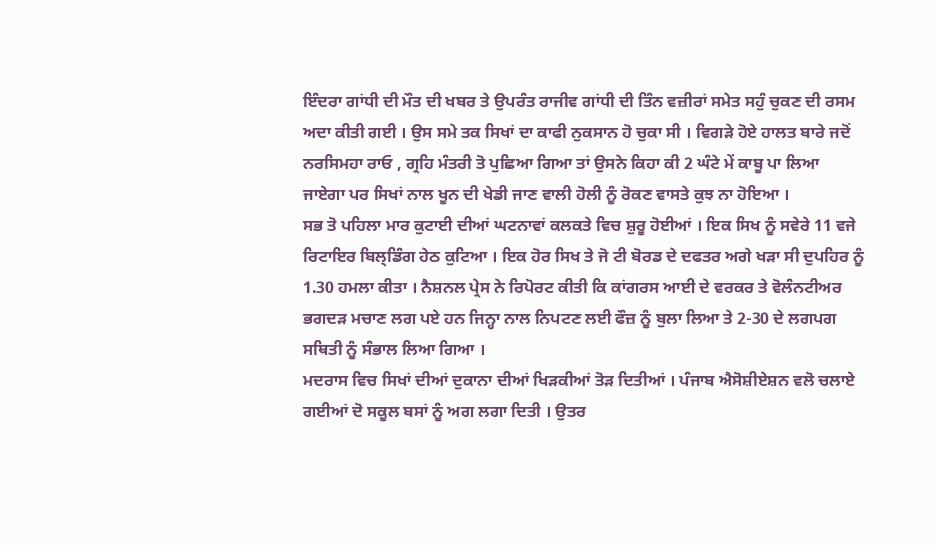ਇੰਦਰਾ ਗਾਂਧੀ ਦੀ ਮੌਤ ਦੀ ਖਬਰ ਤੇ ਉਪਰੰਤ ਰਾਜੀਵ ਗਾਂਧੀ ਦੀ ਤਿੰਨ ਵਜ਼ੀਰਾਂ ਸਮੇਤ ਸਹੁੰ ਚੁਕਣ ਦੀ ਰਸਮ ਅਦਾ ਕੀਤੀ ਗਈ । ਉਸ ਸਮੇ ਤਕ ਸਿਖਾਂ ਦਾ ਕਾਫੀ ਨੁਕਸਾਨ ਹੋ ਚੁਕਾ ਸੀ । ਵਿਗੜੇ ਹੋਏ ਹਾਲਤ ਬਾਰੇ ਜਦੋਂ ਨਰਸਿਮਹਾ ਰਾਓ , ਗ੍ਰਹਿ ਮੰਤਰੀ ਤੋ ਪੁਛਿਆ ਗਿਆ ਤਾਂ ਉਸਨੇ ਕਿਹਾ ਕੀ 2 ਘੰਟੇ ਮੇਂ ਕਾਬੂ ਪਾ ਲਿਆ ਜਾਏਗਾ ਪਰ ਸਿਖਾਂ ਨਾਲ ਖੂਨ ਦੀ ਖੇਡੀ ਜਾਣ ਵਾਲੀ ਹੋਲੀ ਨੂੰ ਰੋਕਣ ਵਾਸਤੇ ਕੁਝ ਨਾ ਹੋਇਆ ।
ਸਭ ਤੋ ਪਹਿਲਾ ਮਾਰ ਕੁਟਾਈ ਦੀਆਂ ਘਟਨਾਵਾਂ ਕਲਕਤੇ ਵਿਚ ਸ਼ੁਰੂ ਹੋਈਆਂ । ਇਕ ਸਿਖ ਨੂੰ ਸਵੇਰੇ 11 ਵਜੇ ਰਿਟਾਇਰ ਬਿਲ੍ਡਿੰਗ ਹੇਠ ਕੁਟਿਆ । ਇਕ ਹੋਰ ਸਿਖ ਤੇ ਜੋ ਟੀ ਬੋਰਡ ਦੇ ਦਫਤਰ ਅਗੇ ਖੜਾ ਸੀ ਦੁਪਹਿਰ ਨੂੰ 1.30 ਹਮਲਾ ਕੀਤਾ । ਨੈਸ਼ਨਲ ਪ੍ਰੇਸ ਨੇ ਰਿਪੋਰਟ ਕੀਤੀ ਕਿ ਕਾਂਗਰਸ ਆਈ ਦੇ ਵਰਕਰ ਤੇ ਵੋਲੰਨਟੀਅਰ ਭਗਦੜ ਮਚਾਣ ਲਗ ਪਏ ਹਨ ਜਿਨ੍ਹਾ ਨਾਲ ਨਿਪਟਣ ਲਈ ਫੌਜ਼ ਨੂੰ ਬੁਲਾ ਲਿਆ ਤੇ 2-30 ਦੇ ਲਗਪਗ ਸਥਿਤੀ ਨੂੰ ਸੰਭਾਲ ਲਿਆ ਗਿਆ ।
ਮਦਰਾਸ ਵਿਚ ਸਿਖਾਂ ਦੀਆਂ ਦੁਕਾਨਾ ਦੀਆਂ ਖਿੜਕੀਆਂ ਤੋੜ ਦਿਤੀਆਂ । ਪੰਜਾਬ ਐਸੋਸ਼ੀਏਸ਼ਨ ਵਲੋ ਚਲਾਏ ਗਈਆਂ ਦੋ ਸਕੂਲ ਬਸਾਂ ਨੂੰ ਅਗ ਲਗਾ ਦਿਤੀ । ਉਤਰ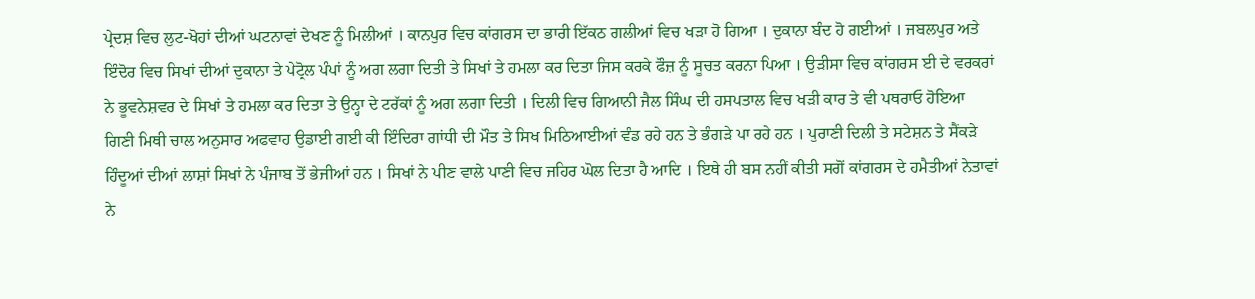ਪ੍ਰੇਦਸ਼ ਵਿਚ ਲੁਟ-ਖੋਹਾਂ ਦੀਆਂ ਘਟਨਾਵਾਂ ਦੇਖਣ ਨੂੰ ਮਿਲੀਆਂ । ਕਾਨਪੁਰ ਵਿਚ ਕਾਂਗਰਸ ਦਾ ਭਾਰੀ ਇੱਕਠ ਗਲੀਆਂ ਵਿਚ ਖੜਾ ਹੋ ਗਿਆ । ਦੁਕਾਨਾ ਬੰਦ ਹੋ ਗਈਆਂ । ਜਬਲਪੁਰ ਅਤੇ ਇੰਦੋਰ ਵਿਚ ਸਿਖਾਂ ਦੀਆਂ ਦੁਕਾਨਾ ਤੇ ਪੇਟ੍ਰੋਲ ਪੰਪਾਂ ਨੂੰ ਅਗ ਲਗਾ ਦਿਤੀ ਤੇ ਸਿਖਾਂ ਤੇ ਹਮਲਾ ਕਰ ਦਿਤਾ ਜਿਸ ਕਰਕੇ ਫੌਜ਼ ਨੂੰ ਸੂਚਤ ਕਰਨਾ ਪਿਆ । ਉੜੀਸਾ ਵਿਚ ਕਾਂਗਰਸ ਈ ਦੇ ਵਰਕਰਾਂ ਨੇ ਭੂਵਨੇਸ਼ਵਰ ਦੇ ਸਿਖਾਂ ਤੇ ਹਮਲਾ ਕਰ ਦਿਤਾ ਤੇ ਉਨ੍ਹਾ ਦੇ ਟਰੱਕਾਂ ਨੂੰ ਅਗ ਲਗਾ ਦਿਤੀ । ਦਿਲੀ ਵਿਚ ਗਿਆਨੀ ਜੈਲ ਸਿੰਘ ਦੀ ਹਸਪਤਾਲ ਵਿਚ ਖੜੀ ਕਾਰ ਤੇ ਵੀ ਪਥਰਾਓ ਹੋਇਆ
ਗਿਣੀ ਮਿਥੀ ਚਾਲ ਅਨੁਸਾਰ ਅਫਵਾਹ ਉਡਾਈ ਗਈ ਕੀ ਇੰਦਿਰਾ ਗਾਂਧੀ ਦੀ ਮੌਤ ਤੇ ਸਿਖ ਮਿਠਿਆਈਆਂ ਵੰਡ ਰਹੇ ਹਨ ਤੇ ਭੰਗੜੇ ਪਾ ਰਹੇ ਹਨ । ਪੁਰਾਣੀ ਦਿਲੀ ਤੇ ਸਟੇਸ਼ਨ ਤੇ ਸੈਂਕੜੇ ਹਿੰਦੂਆਂ ਦੀਆਂ ਲਾਸ਼ਾਂ ਸਿਖਾਂ ਨੇ ਪੰਜਾਬ ਤੋਂ ਭੇਜੀਆਂ ਹਨ । ਸਿਖਾਂ ਨੇ ਪੀਣ ਵਾਲੇ ਪਾਣੀ ਵਿਚ ਜਹਿਰ ਘੋਲ ਦਿਤਾ ਹੈ ਆਦਿ । ਇਥੇ ਹੀ ਬਸ ਨਹੀਂ ਕੀਤੀ ਸਗੋਂ ਕਾਂਗਰਸ ਦੇ ਹਮੈਤੀਆਂ ਨੇਤਾਵਾਂ ਨੇ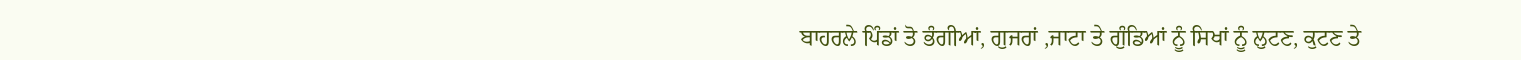ਬਾਹਰਲੇ ਪਿੰਡਾਂ ਤੋ ਭੰਗੀਆਂ, ਗੁਜਰਾਂ ,ਜਾਟਾ ਤੇ ਗੁੰਡਿਆਂ ਨੂੰ ਸਿਖਾਂ ਨੂੰ ਲੁਟਣ, ਕੁਟਣ ਤੇ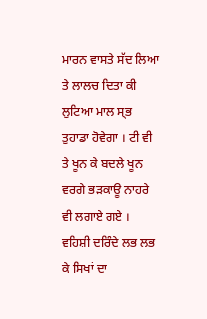ਮਾਰਨ ਵਾਸਤੇ ਸੱਦ ਲਿਆ ਤੇ ਲਾਲਚ ਦਿਤਾ ਕੀ ਲੁਟਿਆ ਮਾਲ ਸ੍ਭ ਤੁਹਾਡਾ ਹੋਵੇਗਾ । ਟੀ ਵੀ ਤੇ ਖੂਨ ਕੇ ਬਦਲੇ ਖੂਨ ਵਰਗੇ ਭੜਕਾਊ ਨਾਹਰੇ ਵੀ ਲਗਾਏ ਗਏ ।
ਵਹਿਸ਼ੀ ਦਰਿੰਦੇ ਲਭ ਲਭ ਕੇ ਸਿਖਾਂ ਦਾ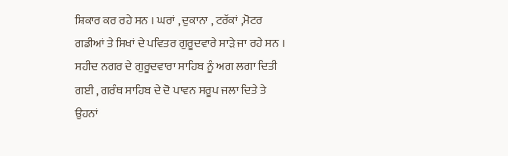ਸ਼ਿਕਾਰ ਕਰ ਰਹੇ ਸਨ । ਘਰਾਂ , ਦੁਕਾਨਾ , ਟਰੱਕਾਂ ,ਮੋਟਰ ਗਡੀਆਂ ਤੇ ਸਿਖਾਂ ਦੇ ਪਵਿਤਰ ਗੁਰੂਦਵਾਰੇ ਸਾੜੇ ਜਾ ਰਹੇ ਸਨ । ਸਹੀਦ ਨਗਰ ਦੇ ਗੁਰੂਦਵਾਰਾ ਸਾਹਿਬ ਨੂੰ ਅਗ ਲਗਾ ਦਿਤੀ ਗਈ , ਗਰੰਥ ਸਾਹਿਬ ਦੇ ਦੋ ਪਾਵਨ ਸਰੂਪ ਜਲਾ ਦਿਤੇ ਤੇ ਉਹਨਾਂ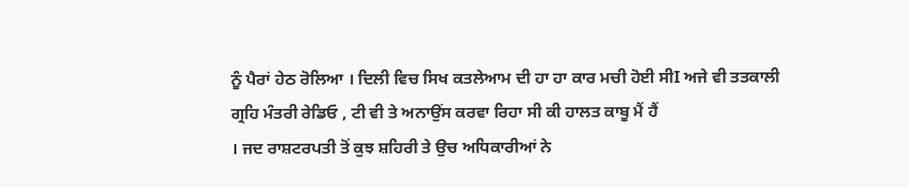ਨੂੰ ਪੈਰਾਂ ਹੇਠ ਰੋਲਿਆ । ਦਿਲੀ ਵਿਚ ਸਿਖ ਕਤਲੇਆਮ ਦੀ ਹਾ ਹਾ ਕਾਰ ਮਚੀ ਹੋਈ ਸੀI ਅਜੇ ਵੀ ਤਤਕਾਲੀ ਗ੍ਰਹਿ ਮੰਤਰੀ ਰੇਡਿਓ , ਟੀ ਵੀ ਤੇ ਅਨਾਉਂਸ ਕਰਵਾ ਰਿਹਾ ਸੀ ਕੀ ਹਾਲਤ ਕਾਬੂ ਮੈਂ ਹੈਂ
। ਜਦ ਰਾਸ਼ਟਰਪਤੀ ਤੋਂ ਕੁਝ ਸ਼ਹਿਰੀ ਤੇ ਉਚ ਅਧਿਕਾਰੀਆਂ ਨੇ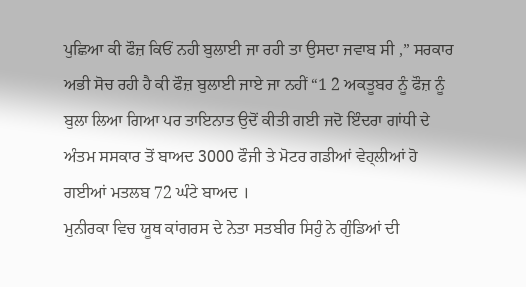ਪੁਛਿਆ ਕੀ ਫੌਜ਼ ਕਿਓਂ ਨਹੀ ਬੁਲਾਈ ਜਾ ਰਹੀ ਤਾ ਉਸਦਾ ਜਵਾਬ ਸੀ ,” ਸਰਕਾਰ ਅਭੀ ਸੋਚ ਰਹੀ ਹੈ ਕੀ ਫੌਜ਼ ਬੁਲਾਈ ਜਾਏ ਜਾ ਨਹੀਂ “1 2 ਅਕਤੂਬਰ ਨੂੰ ਫੌਜ਼ ਨੂੰ ਬੁਲਾ ਲਿਆ ਗਿਆ ਪਰ ਤਾਇਨਾਤ ਉਦੋਂ ਕੀਤੀ ਗਈ ਜਦੋ ਇੰਦਰਾ ਗਾਂਧੀ ਦੇ ਅੰਤਮ ਸਸਕਾਰ ਤੋਂ ਬਾਅਦ 3000 ਫੌਜੀ ਤੇ ਮੋਟਰ ਗਡੀਆਂ ਵੇਹ੍ਲੀਆਂ ਹੋ ਗਈਆਂ ਮਤਲਬ 72 ਘੰਟੇ ਬਾਅਦ ।
ਮੁਨੀਰਕਾ ਵਿਚ ਯੂਥ ਕਾਂਗਰਸ ਦੇ ਨੇਤਾ ਸਤਬੀਰ ਸਿਹੁੰ ਨੇ ਗੁੰਡਿਆਂ ਦੀ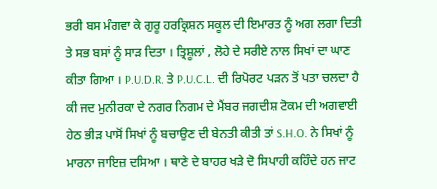ਭਰੀ ਬਸ ਮੰਗਵਾ ਕੇ ਗੁਰੂ ਹਰਕ੍ਰਿਸ਼ਨ ਸਕੂਲ ਦੀ ਇਮਾਰਤ ਨੂੰ ਅਗ ਲਗਾ ਦਿਤੀ ਤੇ ਸਭ ਬਸਾਂ ਨੂੰ ਸਾੜ ਦਿਤਾ । ਤ੍ਰਿਸ਼ੂਲਾਂ , ਲੋਹੇ ਦੇ ਸਰੀਏ ਨਾਲ ਸਿਖਾਂ ਦਾ ਘਾਣ ਕੀਤਾ ਗਿਆ । P.U.D.R. ਤੇ P.U.C.L. ਦੀ ਰਿਪੋਰਟ ਪੜਨ ਤੋਂ ਪਤਾ ਚਲਦਾ ਹੈ ਕੀ ਜਦ ਮੁਨੀਰਕਾ ਦੇ ਨਗਰ ਨਿਗਮ ਦੇ ਮੈਂਬਰ ਜਗਦੀਸ਼ ਟੋਕਮ ਦੀ ਅਗਵਾਈ ਹੇਠ ਭੀੜ ਪਾਸੋਂ ਸਿਖਾਂ ਨੂੰ ਬਚਾਉਣ ਦੀ ਬੇਨਤੀ ਕੀਤੀ ਤਾਂ S.H.O. ਨੇ ਸਿਖਾਂ ਨੂੰ ਮਾਰਨਾ ਜਾਇਜ਼ ਦਸਿਆ । ਥਾਣੇ ਦੇ ਬਾਹਰ ਖੜੇ ਦੋ ਸਿਪਾਹੀ ਕਹਿੰਦੇ ਹਨ ਜਾਟ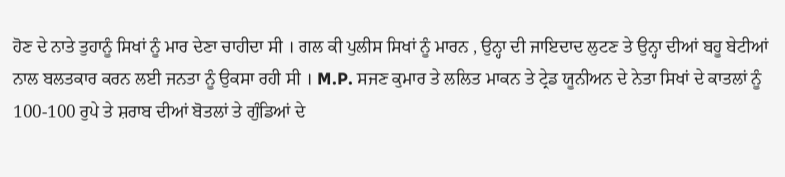ਹੋਣ ਦੇ ਨਾਤੇ ਤੁਹਾਨੂੰ ਸਿਖਾਂ ਨੂੰ ਮਾਰ ਦੇਣਾ ਚਾਹੀਦਾ ਸੀ । ਗਲ ਕੀ ਪੁਲੀਸ ਸਿਖਾਂ ਨੂੰ ਮਾਰਨ , ਉਨ੍ਹਾ ਦੀ ਜਾਇਦਾਦ ਲੁਟਣ ਤੇ ਉਨ੍ਹਾ ਦੀਆਂ ਬਹੂ ਬੇਟੀਆਂ ਨਾਲ ਬਲਤਕਾਰ ਕਰਨ ਲਈ ਜਨਤਾ ਨੂੰ ਉਕਸਾ ਰਹੀ ਸੀ । M.P. ਸਜਣ ਕੁਮਾਰ ਤੇ ਲਲਿਤ ਮਾਕਨ ਤੇ ਟ੍ਰੇਡ ਯੂਨੀਅਨ ਦੇ ਨੇਤਾ ਸਿਖਾਂ ਦੇ ਕਾਤਲਾਂ ਨੂੰ 100-100 ਰੁਪੇ ਤੇ ਸ਼ਰਾਬ ਦੀਆਂ ਬੋਤਲਾਂ ਤੇ ਗੁੰਡਿਆਂ ਦੇ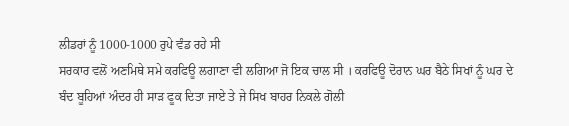ਲੀਡਰਾਂ ਨੂੰ 1000-1000 ਰੁਪੇ ਵੰਡ ਰਹੇ ਸੀ
ਸਰਕਾਰ ਵਲੋਂ ਅਣਮਿਥੇ ਸਮੇ ਕਰਫਿਊ ਲਗਾਣਾ ਵੀ ਲਗਿਆ ਜੋ ਇਕ ਚਾਲ ਸੀ । ਕਰਫਿਊ ਦੋਰਾਨ ਘਰ ਬੈਠੇ ਸਿਖਾਂ ਨੂੰ ਘਰ ਦੇ ਬੰਦ ਬੂਹਿਆਂ ਅੰਦਰ ਹੀ ਸਾੜ ਫੂਕ ਦਿਤਾ ਜਾਏ ਤੇ ਜੇ ਸਿਖ ਬਾਹਰ ਨਿਕਲੇ ਗੋਲੀ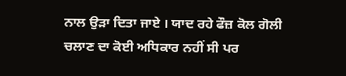ਨਾਲ ਉੜਾ ਦਿਤਾ ਜਾਏ । ਯਾਦ ਰਹੇ ਫੌਜ਼ ਕੋਲ ਗੋਲੀ ਚਲਾਣ ਦਾ ਕੋਈ ਅਧਿਕਾਰ ਨਹੀਂ ਸੀ ਪਰ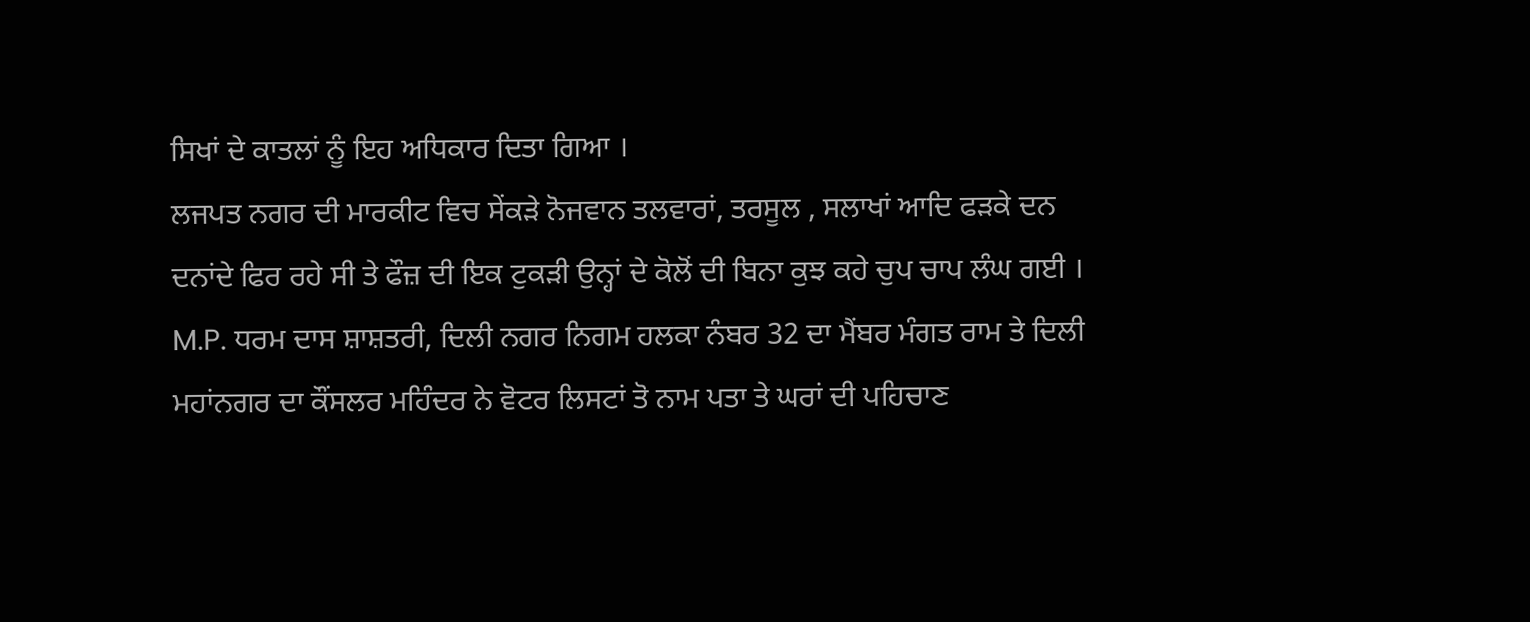ਸਿਖਾਂ ਦੇ ਕਾਤਲਾਂ ਨੂੰ ਇਹ ਅਧਿਕਾਰ ਦਿਤਾ ਗਿਆ ।
ਲਜਪਤ ਨਗਰ ਦੀ ਮਾਰਕੀਟ ਵਿਚ ਸੇਂਕੜੇ ਨੋਜਵਾਨ ਤਲਵਾਰਾਂ, ਤਰਸੂਲ , ਸਲਾਖਾਂ ਆਦਿ ਫੜਕੇ ਦਨ ਦਨਾਂਦੇ ਫਿਰ ਰਹੇ ਸੀ ਤੇ ਫੌਜ਼ ਦੀ ਇਕ ਟੁਕੜੀ ਉਨ੍ਹਾਂ ਦੇ ਕੋਲੋਂ ਦੀ ਬਿਨਾ ਕੁਝ ਕਹੇ ਚੁਪ ਚਾਪ ਲੰਘ ਗਈ । M.P. ਧਰਮ ਦਾਸ ਸ਼ਾਸ਼ਤਰੀ, ਦਿਲੀ ਨਗਰ ਨਿਗਮ ਹਲਕਾ ਨੰਬਰ 32 ਦਾ ਮੈਂਬਰ ਮੰਗਤ ਰਾਮ ਤੇ ਦਿਲੀ ਮਹਾਂਨਗਰ ਦਾ ਕੌਂਸਲਰ ਮਹਿੰਦਰ ਨੇ ਵੋਟਰ ਲਿਸਟਾਂ ਤੋ ਨਾਮ ਪਤਾ ਤੇ ਘਰਾਂ ਦੀ ਪਹਿਚਾਣ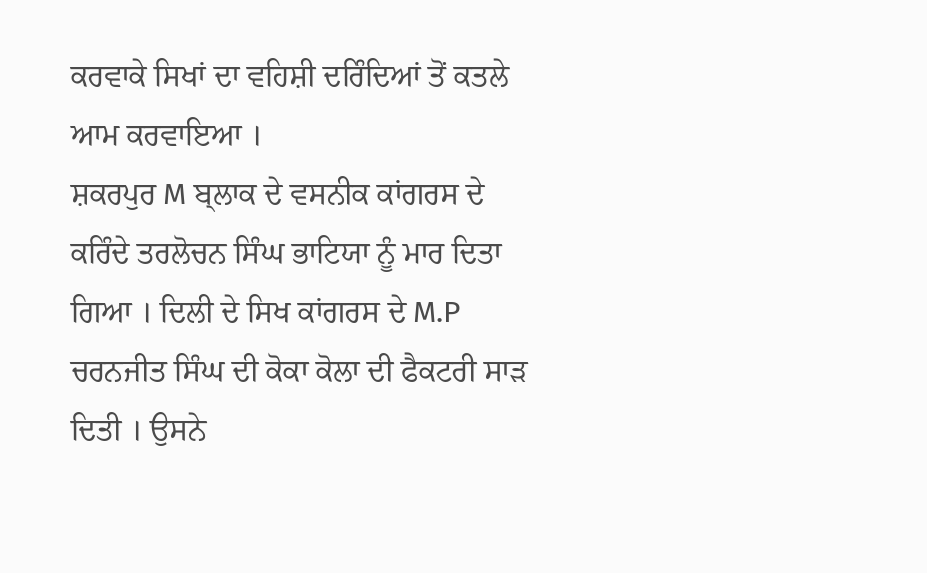ਕਰਵਾਕੇ ਸਿਖਾਂ ਦਾ ਵਹਿਸ਼ੀ ਦਰਿੰਦਿਆਂ ਤੋਂ ਕਤਲੇ ਆਮ ਕਰਵਾਇਆ ।
ਸ਼ਕਰਪੁਰ M ਬ੍ਲਾਕ ਦੇ ਵਸਨੀਕ ਕਾਂਗਰਸ ਦੇ ਕਰਿੰਦੇ ਤਰਲੋਚਨ ਸਿੰਘ ਭਾਟਿਯਾ ਨੂੰ ਮਾਰ ਦਿਤਾ ਗਿਆ । ਦਿਲੀ ਦੇ ਸਿਖ ਕਾਂਗਰਸ ਦੇ M.P ਚਰਨਜੀਤ ਸਿੰਘ ਦੀ ਕੋਕਾ ਕੋਲਾ ਦੀ ਫੈਕਟਰੀ ਸਾੜ ਦਿਤੀ । ਉਸਨੇ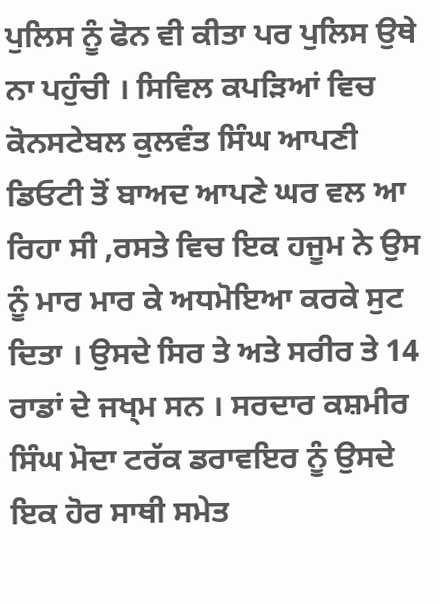ਪੁਲਿਸ ਨੂੰ ਫੋਨ ਵੀ ਕੀਤਾ ਪਰ ਪੁਲਿਸ ਉਥੇ ਨਾ ਪਹੁੰਚੀ । ਸਿਵਿਲ ਕਪੜਿਆਂ ਵਿਚ ਕੋਨਸਟੇਬਲ ਕੁਲਵੰਤ ਸਿੰਘ ਆਪਣੀ ਡਿਓਟੀ ਤੋਂ ਬਾਅਦ ਆਪਣੇ ਘਰ ਵਲ ਆ ਰਿਹਾ ਸੀ ,ਰਸਤੇ ਵਿਚ ਇਕ ਹਜੂਮ ਨੇ ਉਸ ਨੂੰ ਮਾਰ ਮਾਰ ਕੇ ਅਧਮੋਇਆ ਕਰਕੇ ਸੁਟ ਦਿਤਾ । ਉਸਦੇ ਸਿਰ ਤੇ ਅਤੇ ਸਰੀਰ ਤੇ 14 ਰਾਡਾਂ ਦੇ ਜਖ੍ਮ ਸਨ । ਸਰਦਾਰ ਕਸ਼ਮੀਰ ਸਿੰਘ ਮੋਦਾ ਟਰੱਕ ਡਰਾਵਇਰ ਨੂੰ ਉਸਦੇ ਇਕ ਹੋਰ ਸਾਥੀ ਸਮੇਤ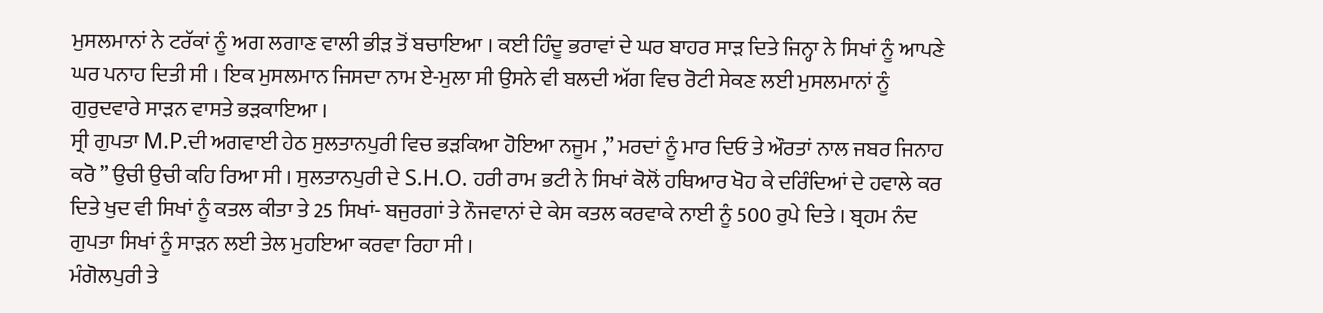ਮੁਸਲਮਾਨਾਂ ਨੇ ਟਰੱਕਾਂ ਨੂੰ ਅਗ ਲਗਾਣ ਵਾਲੀ ਭੀੜ ਤੋਂ ਬਚਾਇਆ । ਕਈ ਹਿੰਦੂ ਭਰਾਵਾਂ ਦੇ ਘਰ ਬਾਹਰ ਸਾੜ ਦਿਤੇ ਜਿਨ੍ਹਾ ਨੇ ਸਿਖਾਂ ਨੂੰ ਆਪਣੇ ਘਰ ਪਨਾਹ ਦਿਤੀ ਸੀ । ਇਕ ਮੁਸਲਮਾਨ ਜਿਸਦਾ ਨਾਮ ਏ-ਮੁਲਾ ਸੀ ਉਸਨੇ ਵੀ ਬਲਦੀ ਅੱਗ ਵਿਚ ਰੋਟੀ ਸੇਕਣ ਲਈ ਮੁਸਲਮਾਨਾਂ ਨੂੰ ਗੁਰੁਦਵਾਰੇ ਸਾੜਨ ਵਾਸਤੇ ਭੜਕਾਇਆ ।
ਸ੍ਰੀ ਗੁਪਤਾ M.P.ਦੀ ਅਗਵਾਈ ਹੇਠ ਸੁਲਤਾਨਪੁਰੀ ਵਿਚ ਭੜਕਿਆ ਹੋਇਆ ਨਜੂਮ ,” ਮਰਦਾਂ ਨੂੰ ਮਾਰ ਦਿਓ ਤੇ ਔਰਤਾਂ ਨਾਲ ਜਬਰ ਜਿਨਾਹ ਕਰੋ ” ਉਚੀ ਉਚੀ ਕਹਿ ਰਿਆ ਸੀ । ਸੁਲਤਾਨਪੁਰੀ ਦੇ S.H.O. ਹਰੀ ਰਾਮ ਭਟੀ ਨੇ ਸਿਖਾਂ ਕੋਲੋਂ ਹਥਿਆਰ ਖੋਹ ਕੇ ਦਰਿੰਦਿਆਂ ਦੇ ਹਵਾਲੇ ਕਰ ਦਿਤੇ ਖੁਦ ਵੀ ਸਿਖਾਂ ਨੂੰ ਕਤਲ ਕੀਤਾ ਤੇ 25 ਸਿਖਾਂ- ਬਜੁਰਗਾਂ ਤੇ ਨੌਜਵਾਨਾਂ ਦੇ ਕੇਸ ਕਤਲ ਕਰਵਾਕੇ ਨਾਈ ਨੂੰ 500 ਰੁਪੇ ਦਿਤੇ । ਬ੍ਰਹਮ ਨੰਦ ਗੁਪਤਾ ਸਿਖਾਂ ਨੂੰ ਸਾੜਨ ਲਈ ਤੇਲ ਮੁਹਇਆ ਕਰਵਾ ਰਿਹਾ ਸੀ ।
ਮੰਗੋਲਪੁਰੀ ਤੇ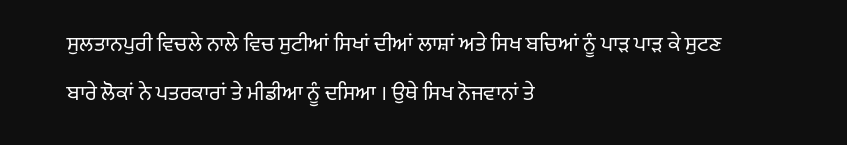ਸੁਲਤਾਨਪੁਰੀ ਵਿਚਲੇ ਨਾਲੇ ਵਿਚ ਸੁਟੀਆਂ ਸਿਖਾਂ ਦੀਆਂ ਲਾਸ਼ਾਂ ਅਤੇ ਸਿਖ ਬਚਿਆਂ ਨੂੰ ਪਾੜ ਪਾੜ ਕੇ ਸੁਟਣ ਬਾਰੇ ਲੋਕਾਂ ਨੇ ਪਤਰਕਾਰਾਂ ਤੇ ਮੀਡੀਆ ਨੂੰ ਦਸਿਆ । ਉਥੇ ਸਿਖ ਨੋਜਵਾਨਾਂ ਤੇ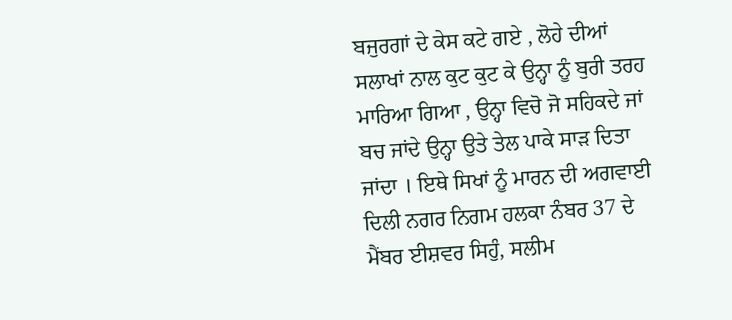ਬਜੁਰਗਾਂ ਦੇ ਕੇਸ ਕਟੇ ਗਏ , ਲੋਹੇ ਦੀਆਂ ਸਲਾਖਾਂ ਨਾਲ ਕੁਟ ਕੁਟ ਕੇ ਉਨ੍ਹਾ ਨੂੰ ਬੁਰੀ ਤਰਹ ਮਾਰਿਆ ਗਿਆ , ਉਨ੍ਹਾ ਵਿਚੋ ਜੋ ਸਹਿਕਦੇ ਜਾਂ ਬਚ ਜਾਂਦੇ ਉਨ੍ਹਾ ਉਤੇ ਤੇਲ ਪਾਕੇ ਸਾੜ ਦਿਤਾ ਜਾਂਦਾ । ਇਥੇ ਸਿਖਾਂ ਨੂੰ ਮਾਰਨ ਦੀ ਅਗਵਾਈ ਦਿਲੀ ਨਗਰ ਨਿਗਮ ਹਲਕਾ ਨੰਬਰ 37 ਦੇ ਮੈਂਬਰ ਈਸ਼ਵਰ ਸਿਹੁੰ, ਸਲੀਮ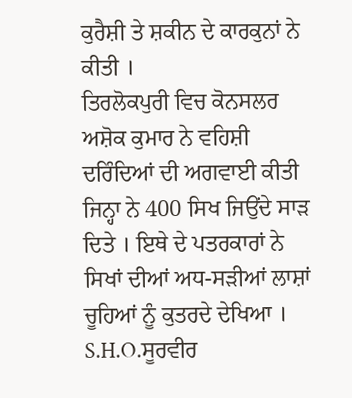ਕੁਰੈਸ਼ੀ ਤੇ ਸ਼ਕੀਨ ਦੇ ਕਾਰਕੁਨਾਂ ਨੇ ਕੀਤੀ ।
ਤਿਰਲੋਕਪੁਰੀ ਵਿਚ ਕੋਨਸਲਰ ਅਸ਼ੋਕ ਕੁਮਾਰ ਨੇ ਵਹਿਸ਼ੀ ਦਰਿੰਦਿਆਂ ਦੀ ਅਗਵਾਈ ਕੀਤੀ ਜਿਨ੍ਹਾ ਨੇ 400 ਸਿਖ ਜਿਉਂਦੇ ਸਾੜ ਦਿਤੇ । ਇਥੇ ਦੇ ਪਤਰਕਾਰਾਂ ਨੇ ਸਿਖਾਂ ਦੀਆਂ ਅਧ-ਸੜੀਆਂ ਲਾਸ਼ਾਂ ਚੂਹਿਆਂ ਨੂੰ ਕੁਤਰਦੇ ਦੇਖਿਆ । S.H.O.ਸੂਰਵੀਰ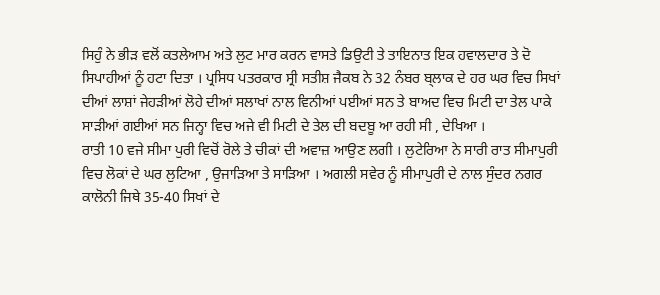ਸਿਹੁੰ ਨੇ ਭੀੜ ਵਲੋਂ ਕਤਲੇਆਮ ਅਤੇ ਲੁਟ ਮਾਰ ਕਰਨ ਵਾਸਤੇ ਡਿਉਟੀ ਤੇ ਤਾਇਨਾਤ ਇਕ ਹਵਾਲਦਾਰ ਤੇ ਦੋ ਸਿਪਾਹੀਆਂ ਨੂੰ ਹਟਾ ਦਿਤਾ । ਪ੍ਰਸਿਧ ਪਤਰਕਾਰ ਸ੍ਰੀ ਸਤੀਸ਼ ਜੈਕਬ ਨੇ 32 ਨੰਬਰ ਬ੍ਲਾਕ ਦੇ ਹਰ ਘਰ ਵਿਚ ਸਿਖਾਂ ਦੀਆਂ ਲਾਸ਼ਾਂ ਜੇਹੜੀਆਂ ਲੋਹੇ ਦੀਆਂ ਸਲਾਖਾਂ ਨਾਲ ਵਿਨੀਆਂ ਪਈਆਂ ਸਨ ਤੇ ਬਾਅਦ ਵਿਚ ਮਿਟੀ ਦਾ ਤੇਲ ਪਾਕੇ ਸਾੜੀਆਂ ਗਈਆਂ ਸਨ ਜਿਨ੍ਹਾ ਵਿਚ ਅਜੇ ਵੀ ਮਿਟੀ ਦੇ ਤੇਲ ਦੀ ਬਦਬੂ ਆ ਰਹੀ ਸੀ , ਦੇਖਿਆ ।
ਰਾਤੀ 10 ਵਜੇ ਸੀਮਾ ਪੁਰੀ ਵਿਚੋਂ ਰੋਲੇ ਤੇ ਚੀਕਾਂ ਦੀ ਅਵਾਜ਼ ਆਉਣ ਲਗੀ । ਲੁਟੇਰਿਆ ਨੇ ਸਾਰੀ ਰਾਤ ਸੀਮਾਪੁਰੀ ਵਿਚ ਲੋਕਾਂ ਦੇ ਘਰ ਲੁਟਿਆ , ਉਜਾੜਿਆ ਤੇ ਸਾੜਿਆ । ਅਗਲੀ ਸਵੇਰ ਨੂੰ ਸੀਮਾਪੁਰੀ ਦੇ ਨਾਲ ਸੁੰਦਰ ਨਗਰ ਕਾਲੋਨੀ ਜਿਥੇ 35-40 ਸਿਖਾਂ ਦੇ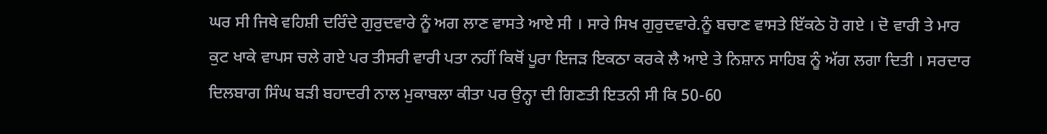ਘਰ ਸੀ ਜਿਥੇ ਵਹਿਸ਼ੀ ਦਰਿੰਦੇ ਗੁਰੁਦਵਾਰੇ ਨੂੰ ਅਗ ਲਾਣ ਵਾਸਤੇ ਆਏ ਸੀ । ਸਾਰੇ ਸਿਖ ਗੁਰੁਦਵਾਰੇ.ਨੂੰ ਬਚਾਣ ਵਾਸਤੇ ਇੱਕਠੇ ਹੋ ਗਏ । ਦੋ ਵਾਰੀ ਤੇ ਮਾਰ ਕੁਟ ਖਾਕੇ ਵਾਪਸ ਚਲੇ ਗਏ ਪਰ ਤੀਸਰੀ ਵਾਰੀ ਪਤਾ ਨਹੀਂ ਕਿਥੋਂ ਪੂਰਾ ਇਜੜ ਇਕਠਾ ਕਰਕੇ ਲੈ ਆਏ ਤੇ ਨਿਸ਼ਾਨ ਸਾਹਿਬ ਨੂੰ ਅੱਗ ਲਗਾ ਦਿਤੀ । ਸਰਦਾਰ ਦਿਲਬਾਗ ਸਿੰਘ ਬੜੀ ਬਹਾਦਰੀ ਨਾਲ ਮੁਕਾਬਲਾ ਕੀਤਾ ਪਰ ਉਨ੍ਹਾ ਦੀ ਗਿਣਤੀ ਇਤਨੀ ਸੀ ਕਿ 50-60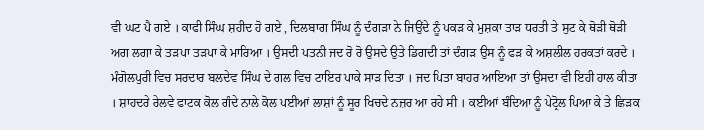ਵੀ ਘਟ ਪੈ ਗਏ । ਕਾਫੀ ਸਿੰਘ ਸ਼ਹੀਦ ਹੋ ਗਏ , ਦਿਲਬਾਗ ਸਿੰਘ ਨੂੰ ਦੰਗੜਾ ਨੇ ਜਿਉਂਦੇ ਨੂੰ ਪਕੜ ਕੇ ਮੁਸ਼ਕਾ ਤਾੜ ਧਰਤੀ ਤੇ ਸੁਟ ਕੇ ਥੋੜੀ ਥੋੜੀ ਅਗ ਲਗਾ ਕੇ ਤੜਪਾ ਤੜਪਾ ਕੇ ਮਾਰਿਆ । ਉਸਦੀ ਪਤਨੀ ਜਦ ਰੋ ਰੋ ਉਸਦੇ ਉਤੇ ਡਿਗਦੀ ਤਾਂ ਦੰਗੜ ਉਸ ਨੂੰ ਫੜ ਕੇ ਅਸ਼ਲੀਲ ਹਰਕਤਾਂ ਕਰਦੇ । ਮੰਗੋਲਪੁਰੀ ਵਿਚ ਸਰਦਾਰ ਬਲਦੇਵ ਸਿੰਘ ਦੇ ਗਲ ਵਿਚ ਟਾਇਰ ਪਾਕੇ ਸਾੜ ਦਿਤਾ । ਜਦ ਪਿਤਾ ਬਾਹਰ ਆਇਆ ਤਾਂ ਉਸਦਾ ਵੀ ਇਹੀ ਹਾਲ ਕੀਤਾ । ਸ਼ਾਹਦਰੇ ਰੇਲਵੇ ਫਾਟਕ ਕੋਲ ਗੰਦੇ ਨਾਲੇ ਕੋਲ ਪਈਆਂ ਲਾਸ਼ਾਂ ਨੂੰ ਸੂਰ ਖਿਚਦੇ ਨਜ਼ਰ ਆ ਰਹੇ ਸੀ । ਕਈਆਂ ਬੰਦਿਆ ਨੂੰ ਪੇਟ੍ਰੋਲ ਪਿਆ ਕੇ ਤੇ ਛਿੜਕ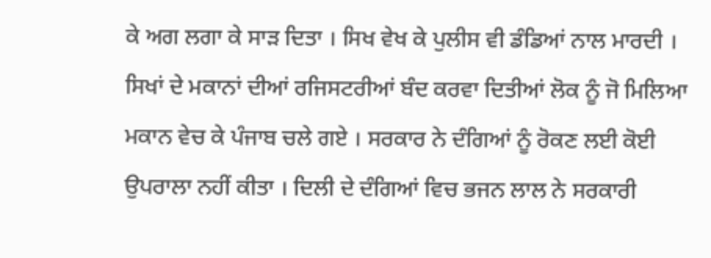ਕੇ ਅਗ ਲਗਾ ਕੇ ਸਾੜ ਦਿਤਾ । ਸਿਖ ਵੇਖ ਕੇ ਪੁਲੀਸ ਵੀ ਡੰਡਿਆਂ ਨਾਲ ਮਾਰਦੀ । ਸਿਖਾਂ ਦੇ ਮਕਾਨਾਂ ਦੀਆਂ ਰਜਿਸਟਰੀਆਂ ਬੰਦ ਕਰਵਾ ਦਿਤੀਆਂ ਲੋਕ ਨੂੰ ਜੋ ਮਿਲਿਆ ਮਕਾਨ ਵੇਚ ਕੇ ਪੰਜਾਬ ਚਲੇ ਗਏ । ਸਰਕਾਰ ਨੇ ਦੰਗਿਆਂ ਨੂੰ ਰੋਕਣ ਲਈ ਕੋਈ ਉਪਰਾਲਾ ਨਹੀਂ ਕੀਤਾ । ਦਿਲੀ ਦੇ ਦੰਗਿਆਂ ਵਿਚ ਭਜਨ ਲਾਲ ਨੇ ਸਰਕਾਰੀ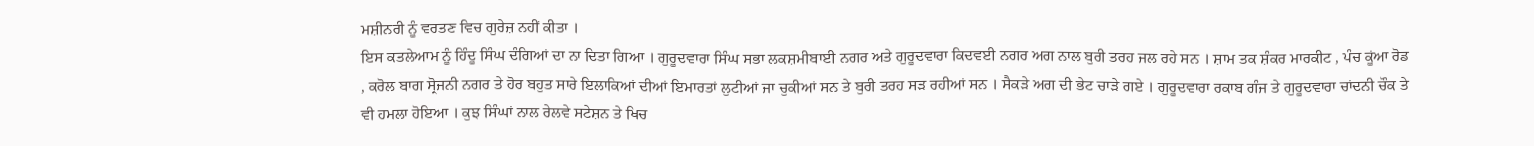ਮਸ਼ੀਨਰੀ ਨੂੰ ਵਰਤਣ ਵਿਚ ਗੁਰੇਜ਼ ਨਹੀਂ ਕੀਤਾ ।
ਇਸ ਕਤਲੇਆਮ ਨੂੰ ਹਿੰਦੂ ਸਿੰਘ ਦੰਗਿਆਂ ਦਾ ਨਾ ਦਿਤਾ ਗਿਆ । ਗੁਰੂਦਵਾਰਾ ਸਿੰਘ ਸਭਾ ਲਕਸ਼ਮੀਬਾਈ ਨਗਰ ਅਤੇ ਗੁਰੂਦਵਾਰਾ ਕਿਦਵਈ ਨਗਰ ਅਗ ਨਾਲ ਬੁਰੀ ਤਰਹ ਜਲ ਰਹੇ ਸਨ । ਸ਼ਾਮ ਤਕ ਸ਼ੰਕਰ ਮਾਰਕੀਟ , ਪੰਚ ਕੂਂਆ ਰੋਡ , ਕਰੋਲ ਬਾਗ ਸ੍ਰੋਜਨੀ ਨਗਰ ਤੇ ਹੋਰ ਬਹੁਤ ਸਾਰੇ ਇਲਾਕਿਆਂ ਦੀਆਂ ਇਮਾਰਤਾਂ ਲੁਟੀਆਂ ਜਾ ਚੁਕੀਆਂ ਸਨ ਤੇ ਬੁਰੀ ਤਰਹ ਸੜ ਰਹੀਆਂ ਸਨ । ਸੈਕੜੇ ਅਗ ਦੀ ਭੇਟ ਚਾੜੇ ਗਏ । ਗੁਰੂਦਵਾਰਾ ਰਕਾਬ ਗੰਜ ਤੇ ਗੁਰੂਦਵਾਰਾ ਚਾਂਦਨੀ ਚੌਕ ਤੇ ਵੀ ਹਮਲਾ ਹੋਇਆ । ਕੁਝ ਸਿੰਘਾਂ ਨਾਲ ਰੇਲਵੇ ਸਟੇਸ਼ਨ ਤੇ ਖਿਚ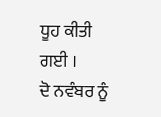ਧੂਹ ਕੀਤੀ ਗਈ ।
ਦੋ ਨਵੰਬਰ ਨੂੰ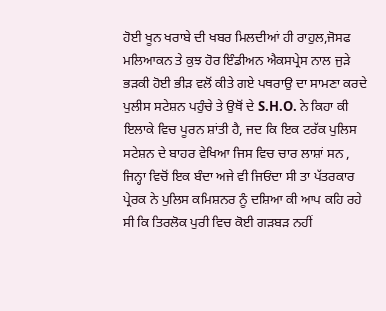ਹੋਈ ਖੂਨ ਖਰਾਬੇ ਦੀ ਖਬਰ ਮਿਲਦੀਆਂ ਹੀ ਰਾਹੁਲ,ਜੋਸਫ ਮਲਿਆਕਨ ਤੇ ਕੁਝ ਹੋਰ ਇੰਡੀਅਨ ਐਕਸਪ੍ਰੇਸ ਨਾਲ ਜੁੜੇ ਭੜਕੀ ਹੋਈ ਭੀੜ ਵਲੋਂ ਕੀਤੇ ਗਏ ਪਥਰਾਉ ਦਾ ਸਾਮਣਾ ਕਰਦੇ ਪੁਲੀਸ ਸਟੇਸ਼ਨ ਪਹੁੰਚੇ ਤੇ ਉਥੋਂ ਦੇ S.H.O. ਨੇ ਕਿਹਾ ਕੀ ਇਲਾਕੇ ਵਿਚ ਪੂਰਨ ਸ਼ਾਂਤੀ ਹੈ, ਜਦ ਕਿ ਇਕ ਟਰੱਕ ਪੁਲਿਸ ਸਟੇਸ਼ਨ ਦੇ ਬਾਹਰ ਵੇਖਿਆ ਜਿਸ ਵਿਚ ਚਾਰ ਲਾਸ਼ਾਂ ਸਨ , ਜਿਨ੍ਹਾ ਵਿਚੋਂ ਇਕ ਬੰਦਾ ਅਜੇ ਵੀ ਜਿਓਂਦਾ ਸੀ ਤਾ ਪੱਤਰਕਾਰ ਪ੍ਰੇਰਕ ਨੇ ਪੁਲਿਸ ਕਮਿਸ਼ਨਰ ਨੂੰ ਦਸ਼ਿਆ ਕੀ ਆਪ ਕਹਿ ਰਹੇ ਸੀ ਕਿ ਤਿਰਲੋਕ ਪੁਰੀ ਵਿਚ ਕੋਈ ਗੜਬੜ ਨਹੀਂ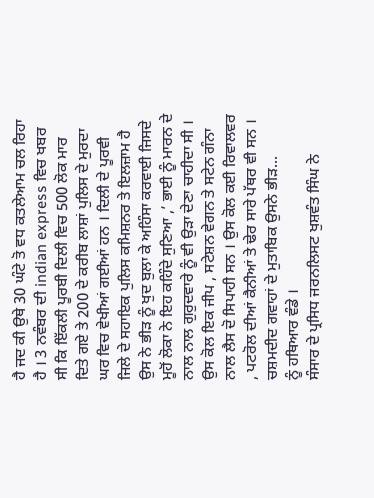ਹੈ ਜਦ ਕੀ ਉਥੇ 30 ਘੰਟੇ ਤੋ ਵਧ ਕਤਲੇਆਮ ਚਲ ਰਿਹਾ ਹੈ । 3 ਨਵੰਬਰ ਦੀ indian express ਵਿਚ ਖਬਰ ਸੀ ਕਿ ਇੱਕਲੀ ਪੂਰਬੀ ਦਿਲੀ ਵਿਚ 500 ਲੋਕ ਮਾਰ ਦਿਤੇ ਗਏ ਤੇ 200 ਦੇ ਕਰੀਬ ਲਾਸ਼ਾਂ ਪੁਲਿਸ ਦੇ ਮੁਰਦਾ ਘਰ ਵਿਚ ਵੇਖੀਆਂ ਗਈਆਂ ਹਨ । ਦਿਲੀ ਦੇ ਪੂਰਵੀ ਜਿਲੇ ਦੇ ਸਹਾਇਕ ਪੁਲਿਸ ਕਮਿਸ਼ਨਰ ਤੇ ਇਲਜ਼ਾਮ ਹੈ ਉਸ ਨੇ ਭੀੜ ਨੂੰ ਖੁਦ ਬੁਲਾ ਕੇ ਅਹਿੰਸਾ ਕਰਵਾਈ ਜਿਸਦੇ ਮੂਹੋਂ ਲੋਕਾ ਨੇ ਇਹ ਕਹਿੰਦੇ ਸੁਣਿਆ ,’ ਭਾਈ ਨੂੰ ਮਾਰਨ ਦੇ ਨਾਲ ਨਾਲ ਗੁਰੁਦਵਾਰੇ ਨੂੰ ਵੀ ਉੜਾ ਦੇਣਾ ਚਾਹੀਦਾ ਸੀ । ਉਸ ਕੋਲ ਇਕ ਜੀਪ , ਸਟੇਸ਼ਨ ਵੇਗਨ ਤੇ ਸਟੇਨ ਗੰਨਾ ਨਾਲ ਲੈਸ ਦੋ ਸਿਪਾਹੀ ਸਨ । ਉਸ ਕੋਲ ਕਈ ਰਿਵਾਲਵਰ , ਪਟਰੋਲ ਦੀਆਂ ਕੈਨੀਆਂ ਤੇ ਢੇਰ ਸਾਰੇ ਪੱਥਰ ਵੀ ਸਨ । ਚਸ਼ਮਦੀਦ ਗਵਾਹਾਂ ਦੇ ਮੁਤਾਬਿਕ ਉਸਨੇ ਭੀੜ...
ਨੂੰ ਹਥਿਆਰ ਵੰਡੇ ।
ਸੰਸਾਰ ਦੇ ਪ੍ਰਸਿਧ ਜਰਨਲਿਸਟ ਖੁਸ਼ਵੰਤ ਸਿੰਘ ਨੇ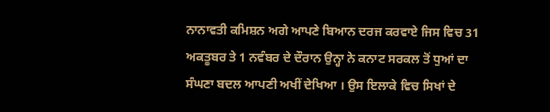ਨਾਨਾਵਤੀ ਕਮਿਸ਼ਨ ਅਗੇ ਆਪਣੇ ਬਿਆਨ ਦਰਜ ਕਰਵਾਏ ਜਿਸ ਵਿਚ 31 ਅਕਤੂਬਰ ਤੇ 1 ਨਵੰਬਰ ਦੇ ਦੌਰਾਨ ਉਨ੍ਹਾ ਨੇ ਕਨਾਟ ਸਰਕਲ ਤੋਂ ਧੁਆਂ ਦਾ ਸੰਘਣਾ ਬਦਲ ਆਪਣੀ ਅਖੀਂ ਦੇਖਿਆ । ਉਸ ਇਲਾਕੇ ਵਿਚ ਸਿਖਾਂ ਦੇ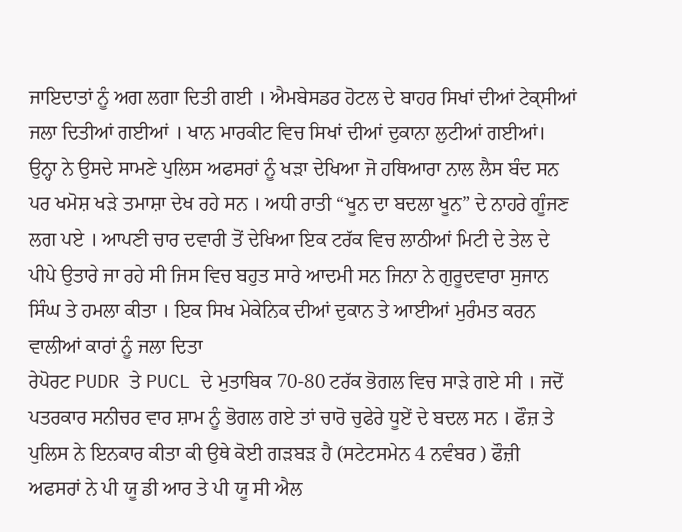ਜਾਇਦਾਤਾਂ ਨੂੰ ਅਗ ਲਗਾ ਦਿਤੀ ਗਈ । ਐਮਬੇਸਡਰ ਹੋਟਲ ਦੇ ਬਾਹਰ ਸਿਖਾਂ ਦੀਆਂ ਟੇਕ੍ਸੀਆਂ ਜਲਾ ਦਿਤੀਆਂ ਗਈਆਂ । ਖਾਨ ਮਾਰਕੀਟ ਵਿਚ ਸਿਖਾਂ ਦੀਆਂ ਦੁਕਾਨਾ ਲੁਟੀਆਂ ਗਈਆਂ। ਉਨ੍ਹਾ ਨੇ ਉਸਦੇ ਸਾਮਣੇ ਪੁਲਿਸ ਅਫਸਰਾਂ ਨੂੰ ਖੜਾ ਦੇਖਿਆ ਜੋ ਹਥਿਆਰਾ ਨਾਲ ਲੈਸ ਬੰਦ ਸਨ ਪਰ ਖਮੋਸ਼ ਖੜੇ ਤਮਾਸ਼ਾ ਦੇਖ ਰਹੇ ਸਨ । ਅਧੀ ਰਾਤੀ “ਖੂਨ ਦਾ ਬਦਲਾ ਖੂਨ” ਦੇ ਨਾਹਰੇ ਗੂੰਜਣ ਲਗ ਪਏ । ਆਪਣੀ ਚਾਰ ਦਵਾਰੀ ਤੋਂ ਦੇਖਿਆ ਇਕ ਟਰੱਕ ਵਿਚ ਲਾਠੀਆਂ ਮਿਟੀ ਦੇ ਤੇਲ ਦੇ ਪੀਪੇ ਉਤਾਰੇ ਜਾ ਰਹੇ ਸੀ ਜਿਸ ਵਿਚ ਬਹੁਤ ਸਾਰੇ ਆਦਮੀ ਸਨ ਜਿਨਾ ਨੇ ਗੁਰੂਦਵਾਰਾ ਸੁਜਾਨ ਸਿੰਘ ਤੇ ਹਮਲਾ ਕੀਤਾ । ਇਕ ਸਿਖ ਮੇਕੇਨਿਕ ਦੀਆਂ ਦੁਕਾਨ ਤੇ ਆਈਆਂ ਮੁਰੰਮਤ ਕਰਨ ਵਾਲੀਆਂ ਕਾਰਾਂ ਨੂੰ ਜਲਾ ਦਿਤਾ
ਰੇਪੋਰਟ PUDR ਤੇ PUCL ਦੇ ਮੁਤਾਬਿਕ 70-80 ਟਰੱਕ ਭੋਗਲ ਵਿਚ ਸਾੜੇ ਗਏ ਸੀ । ਜਦੋਂ ਪਤਰਕਾਰ ਸਨੀਚਰ ਵਾਰ ਸ਼ਾਮ ਨੂੰ ਭੋਗਲ ਗਏ ਤਾਂ ਚਾਰੋ ਚੁਫੇਰੇ ਧੂਏਂ ਦੇ ਬਦਲ ਸਨ । ਫੌਜ਼ ਤੇ ਪੁਲਿਸ ਨੇ ਇਨਕਾਰ ਕੀਤਾ ਕੀ ਉਥੇ ਕੋਈ ਗੜਬੜ ਹੈ (ਸਟੇਟਸਮੇਨ 4 ਨਵੰਬਰ ) ਫੌਜ਼ੀ ਅਫਸਰਾਂ ਨੇ ਪੀ ਯੂ ਡੀ ਆਰ ਤੇ ਪੀ ਯੂ ਸੀ ਐਲ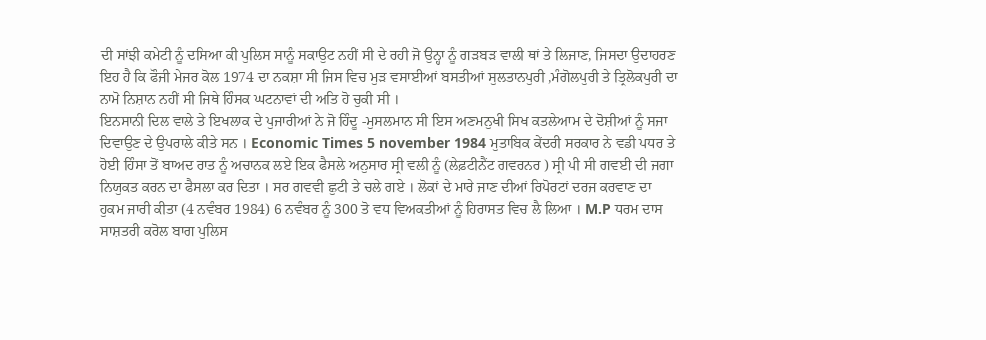ਦੀ ਸਾਂਝੀ ਕਮੇਟੀ ਨੂੰ ਦਸਿਆ ਕੀ ਪੁਲਿਸ ਸਾਨੂੰ ਸਕਾਉਟ ਨਹੀਂ ਸੀ ਦੇ ਰਹੀ ਜੋ ਉਨ੍ਹਾ ਨੂੰ ਗੜਬੜ ਵਾਲੀ ਥਾਂ ਤੇ ਲਿਜਾਣ, ਜਿਸਦਾ ਉਦਾਹਰਣ ਇਹ ਹੈ ਕਿ ਫੌਜੀ ਮੇਜਰ ਕੋਲ 1974 ਦਾ ਨਕਸ਼ਾ ਸੀ ਜਿਸ ਵਿਚ ਮੁੜ ਵਸਾਈਆਂ ਬਸਤੀਆਂ ਸੁਲਤਾਨਪੁਰੀ ,ਮੰਗੋਲਪੁਰੀ ਤੇ ਤ੍ਰਿਲੋਕਪੁਰੀ ਦਾ ਨਾਮੋ ਨਿਸ਼ਾਨ ਨਹੀਂ ਸੀ ਜਿਥੇ ਹਿੰਸਕ ਘਟਨਾਵਾਂ ਦੀ ਅਤਿ ਹੋ ਚੁਕੀ ਸੀ ।
ਇਨਸਾਨੀ ਦਿਲ ਵਾਲੇ ਤੇ ਇਖਲਾਕ ਦੇ ਪੁਜਾਰੀਆਂ ਨੇ ਜੋ ਹਿੰਦੂ -ਮੁਸਲਮਾਨ ਸੀ ਇਸ ਅਣਮਨੁਖੀ ਸਿਖ ਕਤਲੇਆਮ ਦੇ ਦੋਸ਼ੀਆਂ ਨੂੰ ਸਜਾ ਦਿਵਾਉਣ ਦੇ ਉਪਰਾਲੇ ਕੀਤੇ ਸਨ । Economic Times 5 november 1984 ਮੁਤਾਬਿਕ ਕੇਂਦਰੀ ਸਰਕਾਰ ਨੇ ਵਡੀ ਪਧਰ ਤੇ ਹੋਈ ਹਿੰਸਾ ਤੋਂ ਬਾਅਦ ਰਾਤ ਨੂੰ ਅਚਾਨਕ ਲਏ ਇਕ ਫੈਸਲੇ ਅਨੁਸਾਰ ਸ੍ਰੀ ਵਲੀ ਨੂੰ (ਲੇਫ਼ਟੀਨੈਂਟ ਗਵਰਨਰ ) ਸ੍ਰੀ ਪੀ ਸੀ ਗਵਈ ਦੀ ਜਗਾ ਨਿਯੁਕਤ ਕਰਨ ਦਾ ਫੈਸਲਾ ਕਰ ਦਿਤਾ । ਸਰ ਗਵਵੀ ਛੁਟੀ ਤੇ ਚਲੇ ਗਏ । ਲੋਕਾਂ ਦੇ ਮਾਰੇ ਜਾਣ ਦੀਆਂ ਰਿਪੋਰਟਾਂ ਦਰਜ ਕਰਵਾਣ ਦਾ ਹੁਕਮ ਜਾਰੀ ਕੀਤਾ (4 ਨਵੰਬਰ 1984) 6 ਨਵੰਬਰ ਨੂੰ 300 ਤੋ ਵਧ ਵਿਅਕਤੀਆਂ ਨੂੰ ਹਿਰਾਸਤ ਵਿਚ ਲੈ ਲਿਆ । M.P ਧਰਮ ਦਾਸ ਸਾਸ਼ਤਰੀ ਕਰੋਲ ਬਾਗ ਪੁਲਿਸ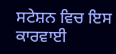ਸਟੇਸ਼ਨ ਵਿਚ ਇਸ ਕਾਰਵਾਈ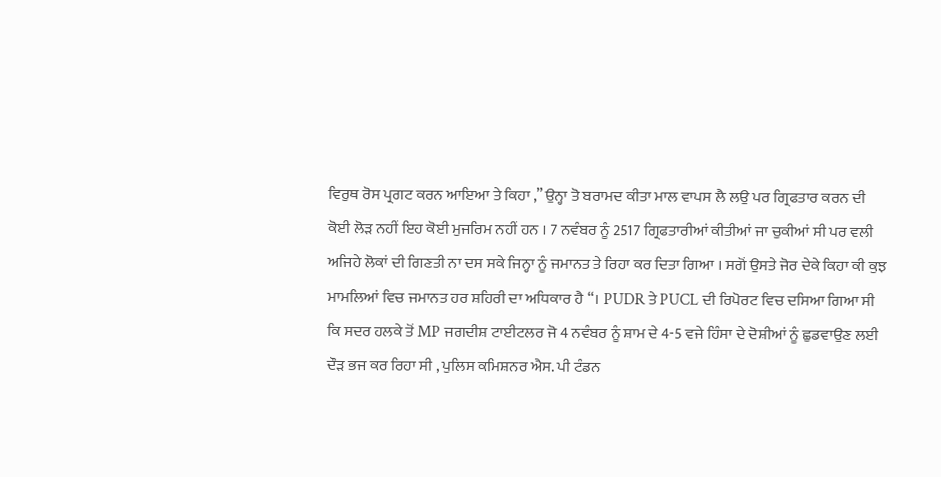ਵਿਰੁਥ ਰੋਸ ਪ੍ਰਗਟ ਕਰਨ ਆਇਆ ਤੇ ਕਿਹਾ ,” ਉਨ੍ਹਾ ਤੋ ਬਰਾਮਦ ਕੀਤਾ ਮਾਲ ਵਾਪਸ ਲੈ ਲਉ ਪਰ ਗ੍ਰਿਫਤਾਰ ਕਰਨ ਦੀ ਕੋਈ ਲੋੜ ਨਹੀਂ ਇਹ ਕੋਈ ਮੁਜਰਿਮ ਨਹੀਂ ਹਨ । 7 ਨਵੰਬਰ ਨੂੰ 2517 ਗ੍ਰਿਫਤਾਰੀਆਂ ਕੀਤੀਆਂ ਜਾ ਚੁਕੀਆਂ ਸੀ ਪਰ ਵਲੀ ਅਜਿਹੇ ਲੋਕਾਂ ਦੀ ਗਿਣਤੀ ਨਾ ਦਸ ਸਕੇ ਜਿਨ੍ਹਾ ਨੂੰ ਜਮਾਨਤ ਤੇ ਰਿਹਾ ਕਰ ਦਿਤਾ ਗਿਆ । ਸਗੋਂ ਉਸਤੇ ਜੋਰ ਦੇਕੇ ਕਿਹਾ ਕੀ ਕੁਝ ਮਾਮਲਿਆਂ ਵਿਚ ਜਮਾਨਤ ਹਰ ਸ਼ਹਿਰੀ ਦਾ ਅਧਿਕਾਰ ਹੈ “। PUDR ਤੇ PUCL ਦੀ ਰਿਪੋਰਟ ਵਿਚ ਦਸਿਆ ਗਿਆ ਸੀ ਕਿ ਸਦਰ ਹਲਕੇ ਤੋਂ MP ਜਗਦੀਸ਼ ਟਾਈਟਲਰ ਜੋ 4 ਨਵੰਬਰ ਨੂੰ ਸ਼ਾਮ ਦੇ 4-5 ਵਜੇ ਹਿੰਸਾ ਦੇ ਦੋਸ਼ੀਆਂ ਨੂੰ ਛੁਡਵਾਉਣ ਲਈ ਦੌੜ ਭਜ ਕਰ ਰਿਹਾ ਸੀ , ਪੁਲਿਸ ਕਮਿਸ਼ਨਰ ਐਸ. ਪੀ ਟੰਡਨ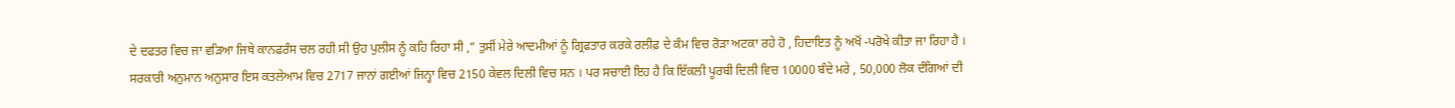ਦੇ ਦਫਤਰ ਵਿਚ ਜਾ ਵੜਿਆ ਜਿਥੇ ਕਾਨਫਰੰਸ ਚਲ ਰਹੀ ਸੀ ਉਹ ਪੁਲੀਸ ਨੂੰ ਕਹਿ ਰਿਹਾ ਸੀ ,” ਤੁਸੀਂ ਮੇਰੇ ਆਦਮੀਆਂ ਨੂੰ ਗ੍ਰਿਫਤਾਰ ਕਰਕੇ ਰਲੀਫ਼ ਦੇ ਕੰਮ ਵਿਚ ਰੋੜਾ ਅਟਕਾ ਰਹੇ ਹੋ , ਹਿਦਾਇਤ ਨੂੰ ਅਖੋਂ -ਪਰੋਖੇ ਕੀਤਾ ਜਾ ਰਿਹਾ ਹੈ ।
ਸਰਕਾਰੀ ਅਨੁਮਾਨ ਅਨੁਸਾਰ ਇਸ ਕਤਲੇਆਮ ਵਿਚ 2717 ਜਾਨਾਂ ਗਈਆਂ ਜਿਨ੍ਹਾ ਵਿਚ 2150 ਕੇਵਲ ਦਿਲੀ ਵਿਚ ਸਨ । ਪਰ ਸਚਾਈ ਇਹ ਹੈ ਕਿ ਇੱਕਲੀ ਪੂਰਬੀ ਦਿਲੀ ਵਿਚ 10000 ਬੰਦੇ ਮਰੇ , 50,000 ਲੋਕ ਦੰਗਿਆਂ ਦੀ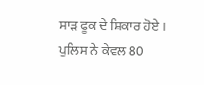ਸਾੜ ਫੂਕ ਦੇ ਸ਼ਿਕਾਰ ਹੋਏ । ਪੁਲਿਸ ਨੇ ਕੇਵਲ 80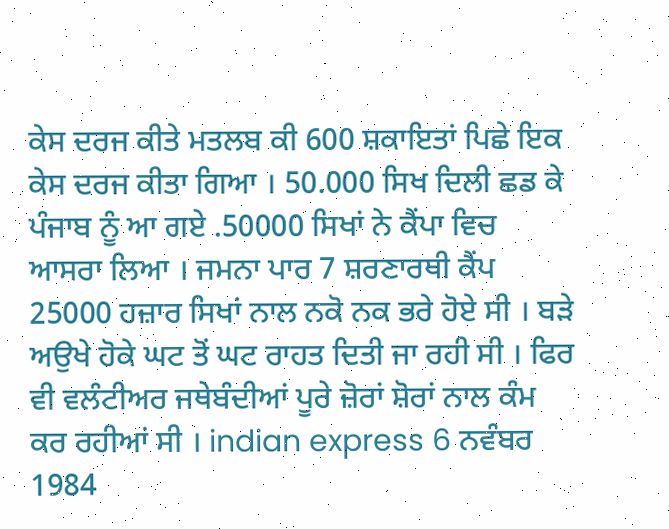ਕੇਸ ਦਰਜ ਕੀਤੇ ਮਤਲਬ ਕੀ 600 ਸ਼ਕਾਇਤਾਂ ਪਿਛੇ ਇਕ ਕੇਸ ਦਰਜ ਕੀਤਾ ਗਿਆ । 50.000 ਸਿਖ ਦਿਲੀ ਛਡ ਕੇ ਪੰਜਾਬ ਨੂੰ ਆ ਗਏ .50000 ਸਿਖਾਂ ਨੇ ਕੈਂਪਾ ਵਿਚ ਆਸਰਾ ਲਿਆ । ਜਮਨਾ ਪਾਰ 7 ਸ਼ਰਣਾਰਥੀ ਕੈਂਪ 25000 ਹਜ਼ਾਰ ਸਿਖਾਂ ਨਾਲ ਨਕੋ ਨਕ ਭਰੇ ਹੋਏ ਸੀ । ਬੜੇ ਅਉਖੇ ਹੋਕੇ ਘਟ ਤੋਂ ਘਟ ਰਾਹਤ ਦਿਤੀ ਜਾ ਰਹੀ ਸੀ । ਫਿਰ ਵੀ ਵਲੰਟੀਅਰ ਜਥੇਬੰਦੀਆਂ ਪੂਰੇ ਜ਼ੋਰਾਂ ਸ਼ੋਰਾਂ ਨਾਲ ਕੰਮ ਕਰ ਰਹੀਆਂ ਸੀ । indian express 6 ਨਵੰਬਰ 1984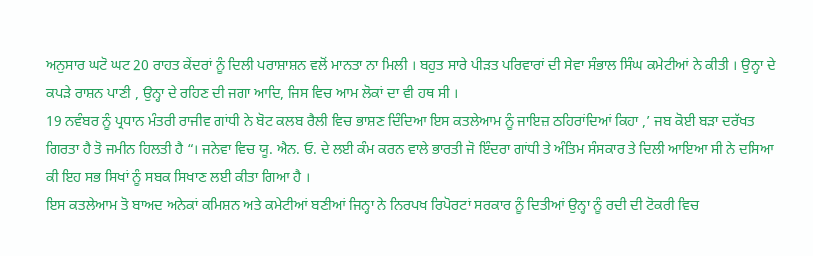ਅਨੁਸਾਰ ਘਟੋ ਘਟ 20 ਰਾਹਤ ਕੇਂਦਰਾਂ ਨੂੰ ਦਿਲੀ ਪਰਾਸ਼ਾਸ਼ਨ ਵਲੋਂ ਮਾਨਤਾ ਨਾ ਮਿਲੀ । ਬਹੁਤ ਸਾਰੇ ਪੀੜਤ ਪਰਿਵਾਰਾਂ ਦੀ ਸੇਵਾ ਸੰਭਾਲ ਸਿੰਘ ਕਮੇਟੀਆਂ ਨੇ ਕੀਤੀ । ਉਨ੍ਹਾ ਦੇ ਕਪੜੇ ਰਾਸ਼ਨ ਪਾਣੀ , ਉਨ੍ਹਾ ਦੇ ਰਹਿਣ ਦੀ ਜਗਾ ਆਦਿ, ਜਿਸ ਵਿਚ ਆਮ ਲੋਕਾਂ ਦਾ ਵੀ ਹਥ ਸੀ ।
19 ਨਵੰਬਰ ਨੂੰ ਪ੍ਰਧਾਨ ਮੰਤਰੀ ਰਾਜੀਵ ਗਾਂਧੀ ਨੇ ਬੋਟ ਕਲਬ ਰੈਲੀ ਵਿਚ ਭਾਸ਼ਣ ਦਿੰਦਿਆ ਇਸ ਕਤਲੇਆਮ ਨੂੰ ਜਾਇਜ਼ ਠਹਿਰਾਂਦਿਆਂ ਕਿਹਾ ,’ ਜਬ ਕੋਈ ਬੜਾ ਦਰੱਖਤ ਗਿਰਤਾ ਹੈ ਤੋ ਜਮੀਨ ਹਿਲਤੀ ਹੈ “। ਜਨੇਵਾ ਵਿਚ ਯੂ. ਐਨ. ਓ. ਦੇ ਲਈ ਕੰਮ ਕਰਨ ਵਾਲੇ ਭਾਰਤੀ ਜੋ ਇੰਦਰਾ ਗਾਂਧੀ ਤੇ ਅੰਤਿਮ ਸੰਸਕਾਰ ਤੇ ਦਿਲੀ ਆਇਆ ਸੀ ਨੇ ਦਸਿਆ ਕੀ ਇਹ ਸਭ ਸਿਖਾਂ ਨੂੰ ਸਬਕ ਸਿਖਾਣ ਲਈ ਕੀਤਾ ਗਿਆ ਹੈ ।
ਇਸ ਕਤਲੇਆਮ ਤੋ ਬਾਅਦ ਅਨੇਕਾਂ ਕਮਿਸ਼ਨ ਅਤੇ ਕਮੇਟੀਆਂ ਬਣੀਆਂ ਜਿਨ੍ਹਾ ਨੇ ਨਿਰਪਖ ਰਿਪੋਰਟਾਂ ਸਰਕਾਰ ਨੂੰ ਦਿਤੀਆਂ ਉਨ੍ਹਾ ਨੂੰ ਰਦੀ ਦੀ ਟੋਕਰੀ ਵਿਚ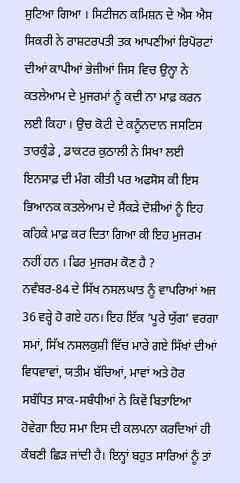ਸੁਟਿਆ ਗਿਆ । ਸਿਟੀਜਨ ਕਮਿਸ਼ਨ ਦੇ ਐਸ ਐਸ ਸਿਕਰੀ ਨੇ ਰਾਸ਼ਟਰਪਤੀ ਤਕ ਆਪਣੀਆਂ ਰਿਪੋਰਟਾਂ ਦੀਆਂ ਕਾਪੀਆਂ ਭੇਜੀਆਂ ਜਿਸ ਵਿਚ ਉਨ੍ਹਾ ਨੇ ਕਤਲੇਆਮ ਦੇ ਮੁਜਰਮਾਂ ਨੂੰ ਕਦੀ ਨਾ ਮਾਫ਼ ਕਰਨ ਲਈ ਕਿਹਾ । ਉਚ ਕੋਟੀ ਦੇ ਕਨੂੰਨਦਾਨ ਜਸਟਿਸ ਤਾਰਕੁੰਡੇ , ਡਾਕਟਰ ਕੁਠਾਲੀ ਨੇ ਸਿਖਾ ਲਈ ਇਨਸਾਫ਼ ਦੀ ਮੰਗ ਕੀਤੀ ਪਰ ਅਫਸੋਸ ਕੀ ਇਸ ਭਿਆਨਕ ਕਤਲੇਆਮ ਦੇ ਸੈਂਕੜੇ ਦੋਸ਼ੀਆਂ ਨੂੰ ਇਹ ਕਹਿਕੇ ਮਾਫ਼ ਕਰ ਦਿਤਾ ਗਿਆ ਕੀ ਇਹ ਮੁਜਰਮ ਨਹੀਂ ਹਨ । ਫਿਰ ਮੁਜਰਮ ਕੋਣ ਹੈ ?
ਨਵੰਬਰ-84 ਦੇ ਸਿੱਖ ਨਸਲਘਾਤ ਨੂੰ ਵਾਪਰਿਆਂ ਅਜ 36 ਵਰ੍ਹੇ ਹੋ ਗਏ ਹਨ। ਇਹ ਇੱਕ ‘ਪੂਰੇ ਯੁੱਗ’ ਵਰਗਾ ਸਮਾਂ, ਸਿੱਖ ਨਸਲਕੁਸ਼ੀ ਵਿੱਚ ਮਾਰੇ ਗਏ ਸਿੱਖਾਂ ਦੀਆਂ ਵਿਧਵਾਵਾਂ, ਯਤੀਮ ਬੱਚਿਆਂ, ਮਾਵਾਂ ਅਤੇ ਹੋਰ ਸਬੰਧਿਤ ਸਾਕ-ਸਬੰਧੀਆਂ ਨੇ ਕਿਵੇਂ ਬਿਤਾਇਆ ਹੋਵੇਗਾ ਇਹ ਸਮਾ ਇਸ ਦੀ ਕਲਪਨਾ ਕਰਦਿਆਂ ਹੀ ਕੰਬਣੀ ਛਿੜ ਜਾਂਦੀ ਹੈ। ਇਨ੍ਹਾਂ ਬਹੁਤ ਸਾਰਿਆਂ ਨੂੰ ਤਾਂ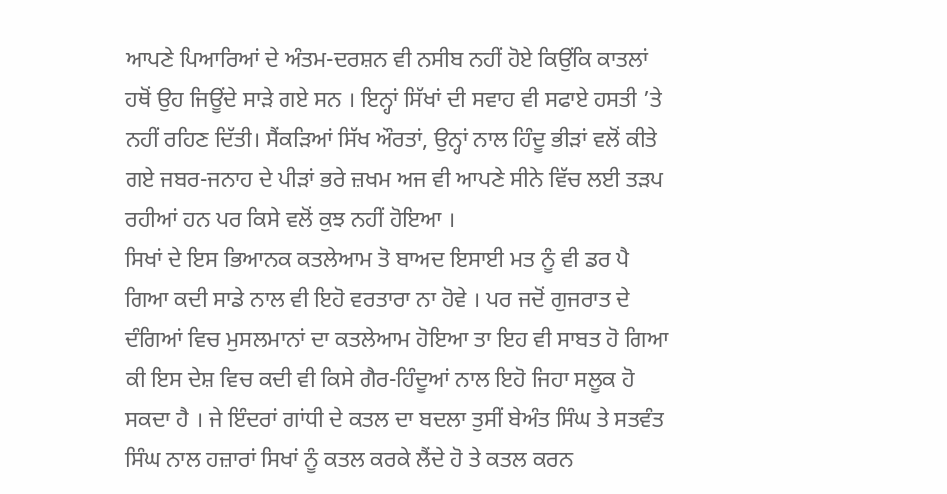ਆਪਣੇ ਪਿਆਰਿਆਂ ਦੇ ਅੰਤਮ-ਦਰਸ਼ਨ ਵੀ ਨਸੀਬ ਨਹੀਂ ਹੋਏ ਕਿਉਂਕਿ ਕਾਤਲਾਂ ਹਥੋਂ ਉਹ ਜਿਊਂਦੇ ਸਾੜੇ ਗਏ ਸਨ । ਇਨ੍ਹਾਂ ਸਿੱਖਾਂ ਦੀ ਸਵਾਹ ਵੀ ਸਫਾਏ ਹਸਤੀ ’ਤੇ ਨਹੀਂ ਰਹਿਣ ਦਿੱਤੀ। ਸੈਂਕੜਿਆਂ ਸਿੱਖ ਔਰਤਾਂ, ਉਨ੍ਹਾਂ ਨਾਲ ਹਿੰਦੂ ਭੀੜਾਂ ਵਲੋਂ ਕੀਤੇ ਗਏ ਜਬਰ-ਜਨਾਹ ਦੇ ਪੀੜਾਂ ਭਰੇ ਜ਼ਖਮ ਅਜ ਵੀ ਆਪਣੇ ਸੀਨੇ ਵਿੱਚ ਲਈ ਤੜਪ ਰਹੀਆਂ ਹਨ ਪਰ ਕਿਸੇ ਵਲੋਂ ਕੁਝ ਨਹੀਂ ਹੋਇਆ ।
ਸਿਖਾਂ ਦੇ ਇਸ ਭਿਆਨਕ ਕਤਲੇਆਮ ਤੋ ਬਾਅਦ ਇਸਾਈ ਮਤ ਨੂੰ ਵੀ ਡਰ ਪੈ ਗਿਆ ਕਦੀ ਸਾਡੇ ਨਾਲ ਵੀ ਇਹੋ ਵਰਤਾਰਾ ਨਾ ਹੋਵੇ । ਪਰ ਜਦੋਂ ਗੁਜਰਾਤ ਦੇ ਦੰਗਿਆਂ ਵਿਚ ਮੁਸਲਮਾਨਾਂ ਦਾ ਕਤਲੇਆਮ ਹੋਇਆ ਤਾ ਇਹ ਵੀ ਸਾਬਤ ਹੋ ਗਿਆ ਕੀ ਇਸ ਦੇਸ਼ ਵਿਚ ਕਦੀ ਵੀ ਕਿਸੇ ਗੈਰ-ਹਿੰਦੂਆਂ ਨਾਲ ਇਹੋ ਜਿਹਾ ਸਲੂਕ ਹੋ ਸਕਦਾ ਹੈ । ਜੇ ਇੰਦਰਾਂ ਗਾਂਧੀ ਦੇ ਕਤਲ ਦਾ ਬਦਲਾ ਤੁਸੀਂ ਬੇਅੰਤ ਸਿੰਘ ਤੇ ਸਤਵੰਤ ਸਿੰਘ ਨਾਲ ਹਜ਼ਾਰਾਂ ਸਿਖਾਂ ਨੂੰ ਕਤਲ ਕਰਕੇ ਲੈਂਦੇ ਹੋ ਤੇ ਕਤਲ ਕਰਨ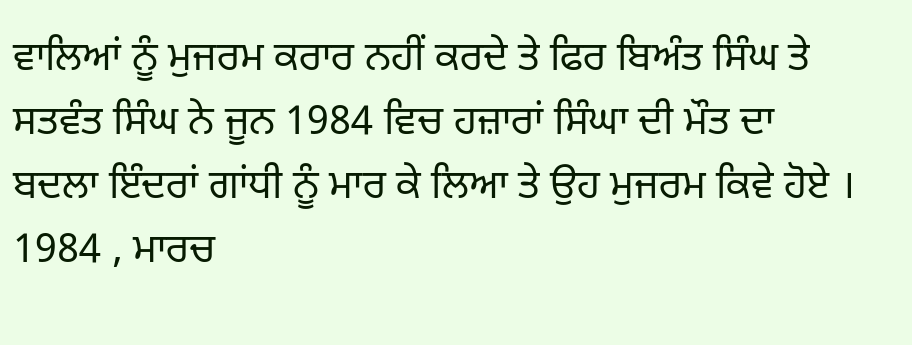ਵਾਲਿਆਂ ਨੂੰ ਮੁਜਰਮ ਕਰਾਰ ਨਹੀਂ ਕਰਦੇ ਤੇ ਫਿਰ ਬਿਅੰਤ ਸਿੰਘ ਤੇ ਸਤਵੰਤ ਸਿੰਘ ਨੇ ਜੂਨ 1984 ਵਿਚ ਹਜ਼ਾਰਾਂ ਸਿੰਘਾ ਦੀ ਮੌਤ ਦਾ ਬਦਲਾ ਇੰਦਰਾਂ ਗਾਂਧੀ ਨੂੰ ਮਾਰ ਕੇ ਲਿਆ ਤੇ ਉਹ ਮੁਜਰਮ ਕਿਵੇ ਹੋਏ ।
1984 , ਮਾਰਚ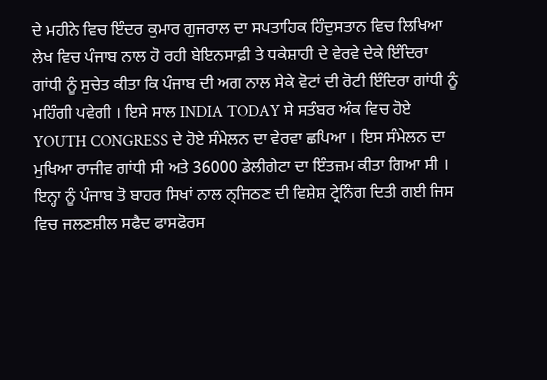ਦੇ ਮਹੀਨੇ ਵਿਚ ਇੰਦਰ ਕੁਮਾਰ ਗੁਜਰਾਲ ਦਾ ਸਪਤਾਹਿਕ ਹਿੰਦੁਸਤਾਨ ਵਿਚ ਲਿਖਿਆ ਲੇਖ ਵਿਚ ਪੰਜਾਬ ਨਾਲ ਹੋ ਰਹੀ ਬੇਇਨਸਾਫ਼ੀ ਤੇ ਧਕੇਸ਼ਾਹੀ ਦੇ ਵੇਰਵੇ ਦੇਕੇ ਇੰਦਿਰਾ ਗਾਂਧੀ ਨੂੰ ਸੁਚੇਤ ਕੀਤਾ ਕਿ ਪੰਜਾਬ ਦੀ ਅਗ ਨਾਲ ਸੇਕੇ ਵੋਟਾਂ ਦੀ ਰੋਟੀ ਇੰਦਿਰਾ ਗਾਂਧੀ ਨੂੰ ਮਹਿੰਗੀ ਪਵੇਗੀ । ਇਸੇ ਸਾਲ INDIA TODAY ਸੇ ਸਤੰਬਰ ਅੰਕ ਵਿਚ ਹੋਏ YOUTH CONGRESS ਦੇ ਹੋਏ ਸੰਮੇਲਨ ਦਾ ਵੇਰਵਾ ਛਪਿਆ । ਇਸ ਸੰਮੇਲਨ ਦਾ ਮੁਖਿਆ ਰਾਜੀਵ ਗਾਂਧੀ ਸੀ ਅਤੇ 36000 ਡੇਲੀਗੇਟਾ ਦਾ ਇੰਤਜ਼ਮ ਕੀਤਾ ਗਿਆ ਸੀ । ਇਨ੍ਹਾ ਨੂੰ ਪੰਜਾਬ ਤੋ ਬਾਹਰ ਸਿਖਾਂ ਨਾਲ ਨ੍ਜਿਠਣ ਦੀ ਵਿਸ਼ੇਸ਼ ਟ੍ਰੇਨਿੰਗ ਦਿਤੀ ਗਈ ਜਿਸ ਵਿਚ ਜਲਣਸ਼ੀਲ ਸਫੈਦ ਫਾਸਫੋਰਸ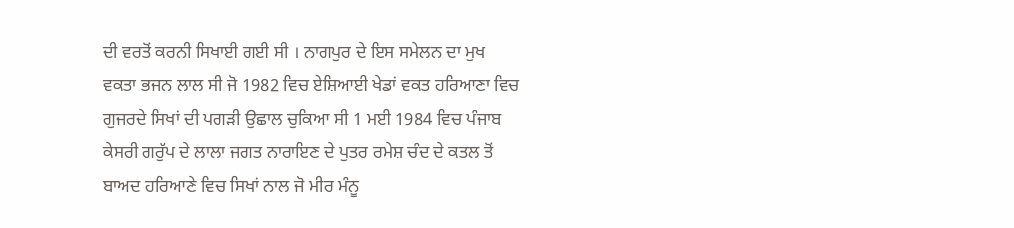ਦੀ ਵਰਤੋਂ ਕਰਨੀ ਸਿਖਾਈ ਗਈ ਸੀ । ਨਾਗਪੁਰ ਦੇ ਇਸ ਸਮੇਲਨ ਦਾ ਮੁਖ ਵਕਤਾ ਭਜਨ ਲਾਲ ਸੀ ਜੋ 1982 ਵਿਚ ਏਸ਼ਿਆਈ ਖੇਡਾਂ ਵਕਤ ਹਰਿਆਣਾ ਵਿਚ ਗੁਜਰਦੇ ਸਿਖਾਂ ਦੀ ਪਗੜੀ ਉਛਾਲ ਚੁਕਿਆ ਸੀ 1 ਮਈ 1984 ਵਿਚ ਪੰਜਾਬ ਕੇਸਰੀ ਗਰੁੱਪ ਦੇ ਲਾਲਾ ਜਗਤ ਨਾਰਾਇਣ ਦੇ ਪੁਤਰ ਰਮੇਸ਼ ਚੰਦ ਦੇ ਕਤਲ ਤੋਂ ਬਾਅਦ ਹਰਿਆਣੇ ਵਿਚ ਸਿਖਾਂ ਨਾਲ ਜੋ ਮੀਰ ਮੰਨੂ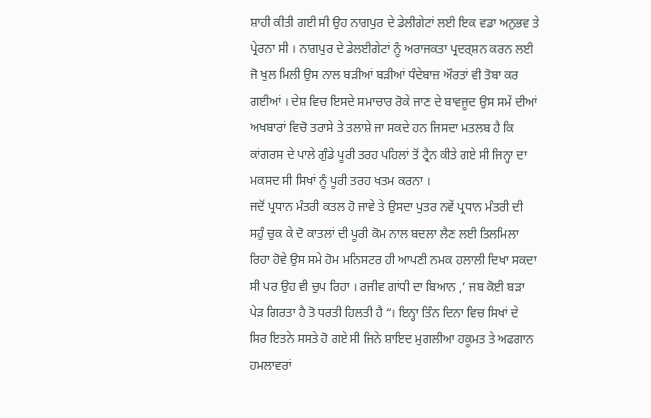ਸ਼ਾਹੀ ਕੀਤੀ ਗਈ ਸੀ ਉਹ ਨਾਗਪੁਰ ਦੇ ਡੇਲੀਗੇਟਾਂ ਲਈ ਇਕ ਵਡਾ ਅਨੁਭਵ ਤੇ ਪ੍ਰੇਰਨਾ ਸੀ । ਨਾਗਪੁਰ ਦੇ ਡੇਲਈਗੇਟਾਂ ਨੂੰ ਅਰਾਜਕਤਾ ਪ੍ਰਦਰ੍ਸ਼ਨ ਕਰਨ ਲਈ ਜੋ ਖੁਲ ਮਿਲੀ ਉਸ ਨਾਲ ਬੜੀਆਂ ਬੜੀਆਂ ਧੰਦੇਬਾਜ਼ ਔਰਤਾਂ ਵੀ ਤੋਬਾ ਕਰ ਗਈਆਂ । ਦੇਸ਼ ਵਿਚ ਇਸਦੇ ਸਮਾਚਾਰ ਰੋਕੇ ਜਾਣ ਦੇ ਬਾਵਜੂਦ ਉਸ ਸਮੇਂ ਦੀਆਂ ਅਖਬਾਰਾਂ ਵਿਚੋ ਤਰਾਸੇ ਤੇ ਤਲਾਸ਼ੇ ਜਾ ਸਕਦੇ ਹਨ ਜਿਸਦਾ ਮਤਲਬ ਹੈ ਕਿ ਕਾਂਗਰਸ ਦੇ ਪਾਲੇ ਗੁੰਡੇ ਪੂਰੀ ਤਰਹ ਪਹਿਲਾਂ ਤੋਂ ਟ੍ਰੈਨ ਕੀਤੇ ਗਏ ਸੀ ਜਿਨ੍ਹਾ ਦਾ ਮਕਸਦ ਸੀ ਸਿਖਾਂ ਨੂੰ ਪੂਰੀ ਤਰਹ ਖਤਮ ਕਰਨਾ ।
ਜਦੋਂ ਪ੍ਰਧਾਨ ਮੰਤਰੀ ਕਤਲ ਹੋ ਜਾਵੇ ਤੇ ਉਸਦਾ ਪੁਤਰ ਨਵੇਂ ਪ੍ਰਧਾਨ ਮੰਤਰੀ ਦੀ ਸਹੁੰ ਚੁਕ ਕੇ ਦੋ ਕਾਤਲਾਂ ਦੀ ਪੂਰੀ ਕੋਮ ਨਾਲ ਬਦਲਾ ਲੈਣ ਲਈ ਤਿਲਮਿਲਾ ਰਿਹਾ ਹੋਵੇ ਉਸ ਸਮੇ ਹੋਮ ਮਨਿਸਟਰ ਹੀ ਆਪਣੀ ਨਮਕ ਹਲਾਲੀ ਦਿਖਾ ਸਕਦਾ ਸੀ ਪਰ ਉਹ ਵੀ ਚੁਪ ਰਿਹਾ । ਰਜੀਵ ਗਾਂਧੀ ਦਾ ਬਿਆਨ ,’ ਜਬ ਕੋਈ ਬੜਾ ਪੇੜ ਗਿਰਤਾ ਹੈ ਤੋ ਧਰਤੀ ਹਿਲਤੀ ਹੈ “। ਇਨ੍ਹਾ ਤਿੰਨ ਦਿਨਾ ਵਿਚ ਸਿਖਾਂ ਦੇ ਸਿਰ ਇਤਨੇ ਸਸਤੇ ਹੋ ਗਏ ਸੀ ਜਿਨੇ ਸ਼ਾਇਦ ਮੁਗਲੀਆ ਹਕੂਮਤ ਤੇ ਅਫਗਾਨ ਹਮਲਾਵਰਾਂ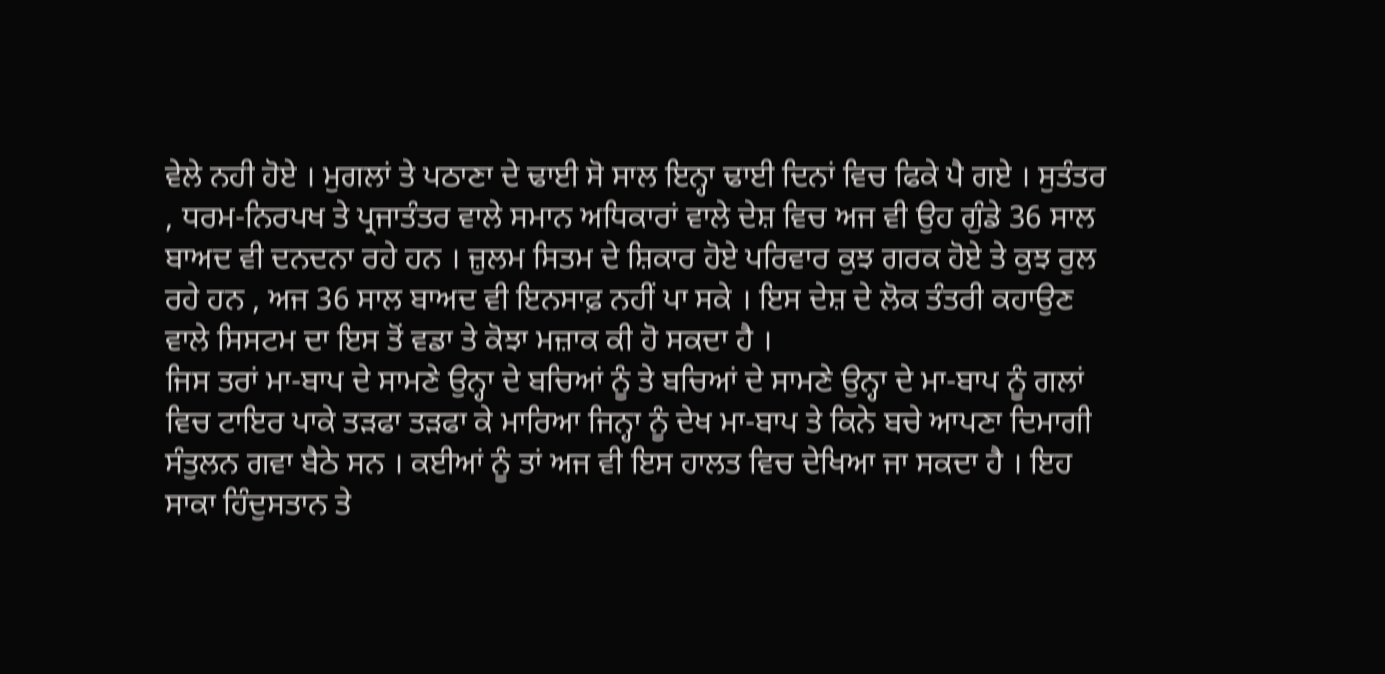ਵੇਲੇ ਨਹੀ ਹੋਏ । ਮੁਗਲਾਂ ਤੇ ਪਠਾਣਾ ਦੇ ਢਾਈ ਸੋ ਸਾਲ ਇਨ੍ਹਾ ਢਾਈ ਦਿਨਾਂ ਵਿਚ ਫਿਕੇ ਪੈ ਗਏ । ਸੁਤੰਤਰ , ਧਰਮ-ਨਿਰਪਖ ਤੇ ਪ੍ਰਜਾਤੰਤਰ ਵਾਲੇ ਸਮਾਨ ਅਧਿਕਾਰਾਂ ਵਾਲੇ ਦੇਸ਼ ਵਿਚ ਅਜ ਵੀ ਉਹ ਗੁੰਡੇ 36 ਸਾਲ ਬਾਅਦ ਵੀ ਦਨਦਨਾ ਰਹੇ ਹਨ । ਜ਼ੁਲਮ ਸਿਤਮ ਦੇ ਸ਼ਿਕਾਰ ਹੋਏ ਪਰਿਵਾਰ ਕੁਝ ਗਰਕ ਹੋਏ ਤੇ ਕੁਝ ਰੁਲ ਰਹੇ ਹਨ , ਅਜ 36 ਸਾਲ ਬਾਅਦ ਵੀ ਇਨਸਾਫ਼ ਨਹੀਂ ਪਾ ਸਕੇ । ਇਸ ਦੇਸ਼ ਦੇ ਲੋਕ ਤੰਤਰੀ ਕਹਾਉਣ ਵਾਲੇ ਸਿਸਟਮ ਦਾ ਇਸ ਤੋਂ ਵਡਾ ਤੇ ਕੋਝਾ ਮਜ਼ਾਕ ਕੀ ਹੋ ਸਕਦਾ ਹੈ ।
ਜਿਸ ਤਰਾਂ ਮਾ-ਬਾਪ ਦੇ ਸਾਮਣੇ ਉਨ੍ਹਾ ਦੇ ਬਚਿਆਂ ਨੂੰ ਤੇ ਬਚਿਆਂ ਦੇ ਸਾਮਣੇ ਉਨ੍ਹਾ ਦੇ ਮਾ-ਬਾਪ ਨੂੰ ਗਲਾਂ ਵਿਚ ਟਾਇਰ ਪਾਕੇ ਤੜਫਾ ਤੜਫਾ ਕੇ ਮਾਰਿਆ ਜਿਨ੍ਹਾ ਨੂੰ ਦੇਖ ਮਾ-ਬਾਪ ਤੇ ਕਿਨੇ ਬਚੇ ਆਪਣਾ ਦਿਮਾਗੀ ਸੰਤੁਲਨ ਗਵਾ ਬੈਠੇ ਸਨ । ਕਈਆਂ ਨੂੰ ਤਾਂ ਅਜ ਵੀ ਇਸ ਹਾਲਤ ਵਿਚ ਦੇਖਿਆ ਜਾ ਸਕਦਾ ਹੈ । ਇਹ ਸਾਕਾ ਹਿੰਦੁਸਤਾਨ ਤੇ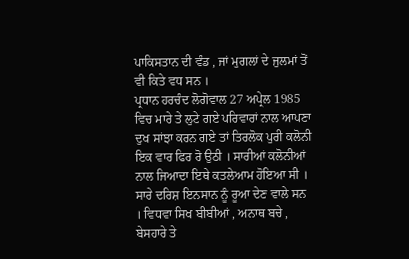ਪਾਕਿਸਤਾਨ ਦੀ ਵੰਡ , ਜਾਂ ਮੁਗਲਾਂ ਦੇ ਜੁਲਮਾਂ ਤੋਂ ਵੀ ਕਿਤੇ ਵਧ ਸਨ ।
ਪ੍ਰਧਾਨ ਹਰਚੰਦ ਲੋਗੋਵਾਲ 27 ਅਪ੍ਰੇਲ 1985 ਵਿਚ ਮਾਰੇ ਤੇ ਲੁਟੇ ਗਏ ਪਰਿਵਾਰਾਂ ਨਾਲ ਆਪਣਾ ਦੁਖ ਸਾਂਝਾ ਕਰਨ ਗਏ ਤਾਂ ਤਿਰਲੋਕ ਪੁਰੀ ਕਲੋਨੀ ਇਕ ਵਾਰ ਫਿਰ ਰੋ ਉਠੀ । ਸਾਰੀਆਂ ਕਲੋਨੀਆਂ ਨਾਲ ਜਿਆਦਾ ਇਥੇ ਕਤਲੇਆਮ ਹੋਇਆ ਸੀ । ਸਾਰੇ ਦਰਿਸ਼ ਇਨਸਾਨ ਨੂੰ ਰੂਆ ਦੇਣ ਵਾਲੇ ਸਨ । ਵਿਧਵਾ ਸਿਖ ਬੀਬੀਆਂ , ਅਨਾਥ ਬਚੇ , ਬੇਸਹਾਰੇ ਤੇ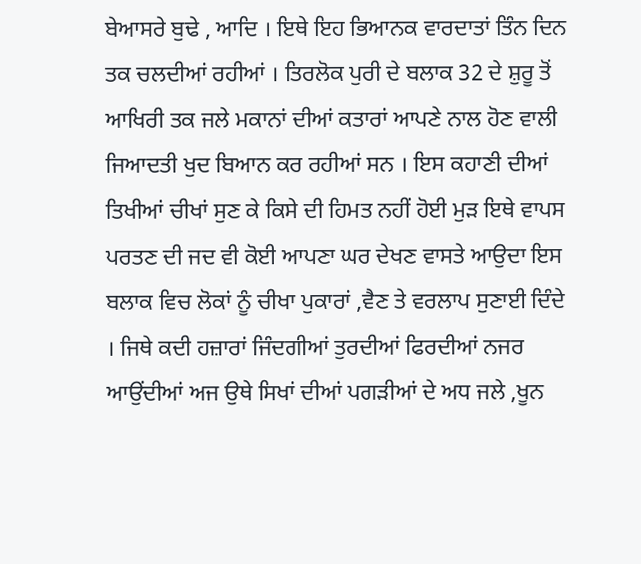ਬੇਆਸਰੇ ਬੁਢੇ , ਆਦਿ । ਇਥੇ ਇਹ ਭਿਆਨਕ ਵਾਰਦਾਤਾਂ ਤਿੰਨ ਦਿਨ ਤਕ ਚਲਦੀਆਂ ਰਹੀਆਂ । ਤਿਰਲੋਕ ਪੁਰੀ ਦੇ ਬਲਾਕ 32 ਦੇ ਸ਼ੁਰੂ ਤੋਂ ਆਖਿਰੀ ਤਕ ਜਲੇ ਮਕਾਨਾਂ ਦੀਆਂ ਕਤਾਰਾਂ ਆਪਣੇ ਨਾਲ ਹੋਣ ਵਾਲੀ ਜਿਆਦਤੀ ਖੁਦ ਬਿਆਨ ਕਰ ਰਹੀਆਂ ਸਨ । ਇਸ ਕਹਾਣੀ ਦੀਆਂ ਤਿਖੀਆਂ ਚੀਖਾਂ ਸੁਣ ਕੇ ਕਿਸੇ ਦੀ ਹਿਮਤ ਨਹੀਂ ਹੋਈ ਮੁੜ ਇਥੇ ਵਾਪਸ ਪਰਤਣ ਦੀ ਜਦ ਵੀ ਕੋਈ ਆਪਣਾ ਘਰ ਦੇਖਣ ਵਾਸਤੇ ਆਉਦਾ ਇਸ ਬਲਾਕ ਵਿਚ ਲੋਕਾਂ ਨੂੰ ਚੀਖਾ ਪੁਕਾਰਾਂ ,ਵੈਣ ਤੇ ਵਰਲਾਪ ਸੁਣਾਈ ਦਿੰਦੇ । ਜਿਥੇ ਕਦੀ ਹਜ਼ਾਰਾਂ ਜਿੰਦਗੀਆਂ ਤੁਰਦੀਆਂ ਫਿਰਦੀਆਂ ਨਜਰ ਆਉਂਦੀਆਂ ਅਜ ਉਥੇ ਸਿਖਾਂ ਦੀਆਂ ਪਗੜੀਆਂ ਦੇ ਅਧ ਜਲੇ ,ਖੂਨ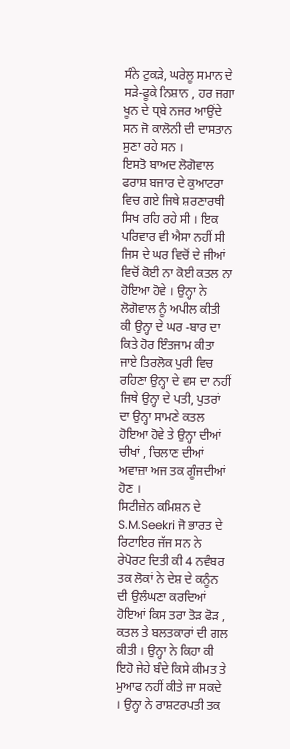ਸੰਨੇ ਟੁਕੜੇ, ਘਰੇਲੂ ਸਮਾਨ ਦੇ ਸੜੇ-ਫੂਕੇ ਨਿਸ਼ਾਨ , ਹਰ ਜਗਾ ਖੂਨ ਦੇ ਧ੍ਬੇ ਨਜਰ ਆਉਂਦੇ ਸਨ ਜੋ ਕਾਲੋਨੀ ਦੀ ਦਾਸਤਾਨ ਸੁਣਾ ਰਹੇ ਸਨ ।
ਇਸਤੋ ਬਾਅਦ ਲੋਗੋਵਾਲ ਫਰਾਸ਼ ਬਜਾਰ ਦੇ ਕੁਆਟਰਾ ਵਿਚ ਗਏ ਜਿਥੇ ਸ਼ਰਣਾਰਥੀ ਸਿਖ ਰਹਿ ਰਹੇ ਸੀ । ਇਕ ਪਰਿਵਾਰ ਵੀ ਐਸਾ ਨਹੀਂ ਸੀ ਜਿਸ ਦੇ ਘਰ ਵਿਚੋਂ ਦੇ ਜੀਆਂ ਵਿਚੋਂ ਕੋਈ ਨਾ ਕੋਈ ਕਤਲ ਨਾ ਹੋਇਆ ਹੋਵੇ । ਉਨ੍ਹਾ ਨੇ ਲੋਗੋਵਾਲ ਨੂੰ ਅਪੀਲ ਕੀਤੀ ਕੀ ਉਨ੍ਹਾ ਦੇ ਘਰ -ਬਾਰ ਦਾ ਕਿਤੇ ਹੋਰ ਇੰਤਜਾਮ ਕੀਤਾ ਜਾਏ ਤਿਰਲੋਕ ਪੁਰੀ ਵਿਚ ਰਹਿਣਾ ਉਨ੍ਹਾ ਦੇ ਵਸ ਦਾ ਨਹੀਂ ਜਿਥੇ ਉਨ੍ਹਾ ਦੇ ਪਤੀ, ਪੁਤਰਾਂ ਦਾ ਉਨ੍ਹਾ ਸਾਮਣੇ ਕਤਲ ਹੋਇਆ ਹੋਵੇ ਤੇ ਉਨ੍ਹਾ ਦੀਆਂ ਚੀਖਾਂ , ਚਿਲਾਣ ਦੀਆਂ ਅਵਾਜ਼ਾ ਅਜ ਤਕ ਗੂੰਜਦੀਆਂ ਹੋਣ ।
ਸਿਟੀਜ਼ੇਨ ਕਮਿਸ਼ਨ ਦੇ S.M.Seekri ਜੋ ਭਾਰਤ ਦੇ ਰਿਟਾਇਰ ਜੱਜ ਸਨ ਨੇ ਰੇਪੋਰਟ ਦਿਤੀ ਕੀ 4 ਨਵੰਬਰ ਤਕ ਲੋਕਾਂ ਨੇ ਦੇਸ਼ ਦੇ ਕਨੂੰਨ ਦੀ ਉਲੰਘਣਾ ਕਰਦਿਆਂ ਹੋਇਆਂ ਕਿਸ ਤਰਾ ਤੋੜ ਫੋੜ , ਕਤਲ ਤੇ ਬਲਤਕਾਰਾਂ ਦੀ ਗਲ ਕੀਤੀ । ਉਨ੍ਹਾ ਨੇ ਕਿਹਾ ਕੀ ਇਹੋ ਜੇਹੇ ਬੰਦੇ ਕਿਸੇ ਕੀਮਤ ਤੇ ਮੁਆਫ ਨਹੀਂ ਕੀਤੇ ਜਾ ਸਕਦੇ । ਉਨ੍ਹਾ ਨੇ ਰਾਸ਼ਟਰਪਤੀ ਤਕ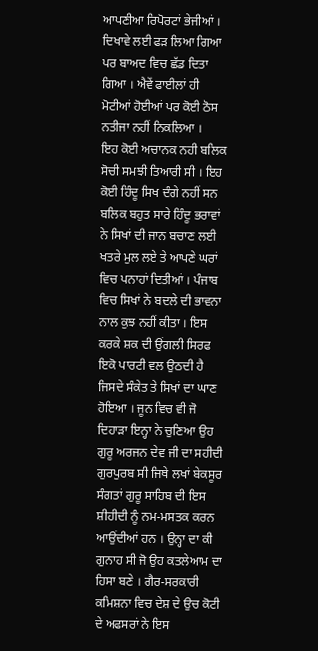ਆਪਣੀਆ ਰਿਪੋਰਟਾਂ ਭੇਜੀਆਂ । ਦਿਖਾਵੇ ਲਈ ਫੜ ਲਿਆ ਗਿਆ ਪਰ ਬਾਅਦ ਵਿਚ ਛੱਡ ਦਿਤਾ ਗਿਆ । ਐਵੇਂ ਫਾਈਲਾਂ ਹੀ ਮੋਟੀਆਂ ਹੋਈਆਂ ਪਰ ਕੋਈ ਠੋਸ ਨਤੀਜਾ ਨਹੀਂ ਨਿਕਲਿਆ ।
ਇਹ ਕੋਈ ਅਚਾਨਕ ਨਹੀ ਬਲਿਕ ਸੋਚੀ ਸਮਝੀ ਤਿਆਰੀ ਸੀ । ਇਹ ਕੋਈ ਹਿੰਦੂ ਸਿਖ ਦੰਗੇ ਨਹੀਂ ਸਨ ਬਲਿਕ ਬਹੁਤ ਸਾਰੇ ਹਿੰਦੂ ਭਰਾਵਾਂ ਨੇ ਸਿਖਾਂ ਦੀ ਜਾਨ ਬਚਾਣ ਲਈ ਖਤਰੇ ਮੁਲ ਲਏ ਤੇ ਆਪਣੇ ਘਰਾਂ ਵਿਚ ਪਨਾਹਾਂ ਦਿਤੀਆਂ । ਪੰਜਾਬ ਵਿਚ ਸਿਖਾਂ ਨੇ ਬਦਲੇ ਦੀ ਭਾਵਨਾ ਨਾਲ ਕੁਝ ਨਹੀਂ ਕੀਤਾ । ਇਸ ਕਰਕੇ ਸ਼ਕ ਦੀ ਉਂਗਲੀ ਸਿਰਫ ਇਕੋ ਪਾਰਟੀ ਵਲ ਉਠਦੀ ਹੈ ਜਿਸਦੇ ਸੰਕੇਤ ਤੇ ਸਿਖਾਂ ਦਾ ਘਾਣ ਹੋਇਆ । ਜੂਨ ਵਿਚ ਵੀ ਜੋ ਦਿਹਾੜਾ ਇਨ੍ਹਾ ਨੇ ਚੁਣਿਆ ਉਹ ਗੁਰੂ ਅਰਜਨ ਦੇਵ ਜੀ ਦਾ ਸਹੀਦੀ ਗੁਰਪੁਰਬ ਸੀ ਜਿਥੇ ਲਖਾਂ ਬੇਕਸੂਰ ਸੰਗਤਾਂ ਗੁਰੂ ਸਾਹਿਬ ਦੀ ਇਸ ਸ਼ੀਹੀਦੀ ਨੂੰ ਨਮ-ਮਸਤਕ ਕਰਨ ਆਉਂਦੀਆਂ ਹਨ । ਉਨ੍ਹਾ ਦਾ ਕੀ ਗੁਨਾਹ ਸੀ ਜੋ ਉਹ ਕਤਲੇਆਮ ਦਾ ਹਿਸਾ ਬਣੇ । ਗੈਰ-ਸਰਕਾਰੀ ਕਮਿਸ਼ਨਾ ਵਿਚ ਦੇਸ਼ ਦੇ ਉਚ ਕੋਟੀ ਦੇ ਅਫਸਰਾਂ ਨੇ ਇਸ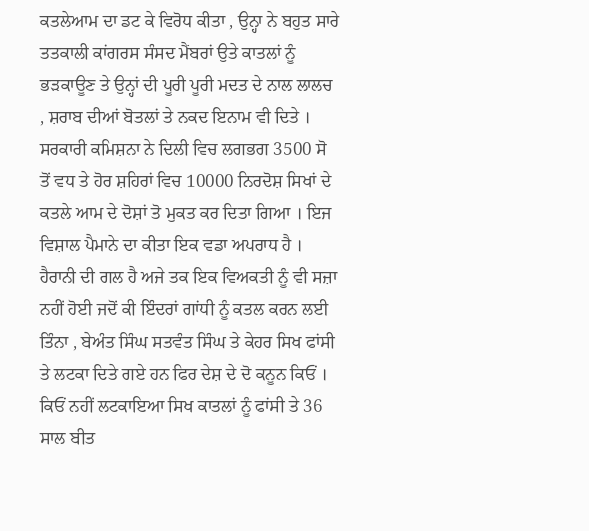ਕਤਲੇਆਮ ਦਾ ਡਟ ਕੇ ਵਿਰੋਧ ਕੀਤਾ , ਉਨ੍ਹਾ ਨੇ ਬਹੁਤ ਸਾਰੇ ਤਤਕਾਲੀ ਕਾਂਗਰਸ ਸੰਸਦ ਮੈਂਬਰਾਂ ਉਤੇ ਕਾਤਲਾਂ ਨੂੰ ਭੜਕਾਊਣ ਤੇ ਉਨ੍ਹਾਂ ਦੀ ਪੂਰੀ ਪੂਰੀ ਮਦਤ ਦੇ ਨਾਲ ਲਾਲਚ , ਸ਼ਰਾਬ ਦੀਆਂ ਬੋਤਲਾਂ ਤੇ ਨਕਦ ਇਨਾਮ ਵੀ ਦਿਤੇ । ਸਰਕਾਰੀ ਕਮਿਸ਼ਨਾ ਨੇ ਦਿਲੀ ਵਿਚ ਲਗਭਗ 3500 ਸੋ ਤੋਂ ਵਧ ਤੇ ਹੋਰ ਸ਼ਹਿਰਾਂ ਵਿਚ 10000 ਨਿਰਦੋਸ਼ ਸਿਖਾਂ ਦੇ ਕਤਲੇ ਆਮ ਦੇ ਦੋਸ਼ਾਂ ਤੋ ਮੁਕਤ ਕਰ ਦਿਤਾ ਗਿਆ । ਇਜ ਵਿਸ਼ਾਲ ਪੈਮਾਨੇ ਦਾ ਕੀਤਾ ਇਕ ਵਡਾ ਅਪਰਾਧ ਹੈ ।
ਹੈਰਾਨੀ ਦੀ ਗਲ ਹੈ ਅਜੇ ਤਕ ਇਕ ਵਿਅਕਤੀ ਨੂੰ ਵੀ ਸਜ਼ਾ ਨਹੀਂ ਹੋਈ ਜਦੋਂ ਕੀ ਇੰਦਰਾਂ ਗਾਂਧੀ ਨੂੰ ਕਤਲ ਕਰਨ ਲਈ ਤਿੰਨਾ , ਬੇਅੰਤ ਸਿੰਘ ਸਤਵੰਤ ਸਿੰਘ ਤੇ ਕੇਹਰ ਸਿਖ ਫਾਂਸੀ ਤੇ ਲਟਕਾ ਦਿਤੇ ਗਏ ਹਨ ਫਿਰ ਦੇਸ਼ ਦੇ ਦੋ ਕਨੂਨ ਕਿਓਂ । ਕਿਓਂ ਨਹੀਂ ਲਟਕਾਇਆ ਸਿਖ ਕਾਤਲਾਂ ਨੂੰ ਫਾਂਸੀ ਤੇ 36 ਸਾਲ ਬੀਤ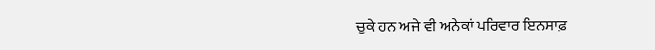ਚੁਕੇ ਹਨ ਅਜੇ ਵੀ ਅਨੇਕਾਂ ਪਰਿਵਾਰ ਇਨਸਾਫ਼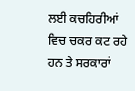ਲਈ ਕਚਹਿਰੀਆਂ ਵਿਚ ਚਕਰ ਕਟ ਰਹੇ ਹਨ ਤੇ ਸਰਕਾਰਾਂ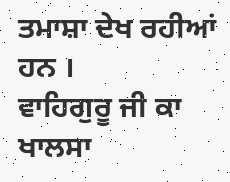ਤਮਾਸ਼ਾ ਦੇਖ ਰਹੀਆਂ ਹਨ ।
ਵਾਹਿਗੁਰੂ ਜੀ ਕਾ ਖਾਲਸਾ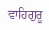ਵਾਹਿਗੁਰੂ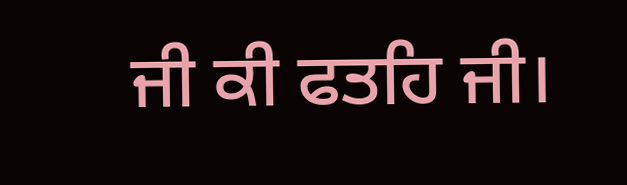ਜੀ ਕੀ ਫਤਹਿ ਜੀ।